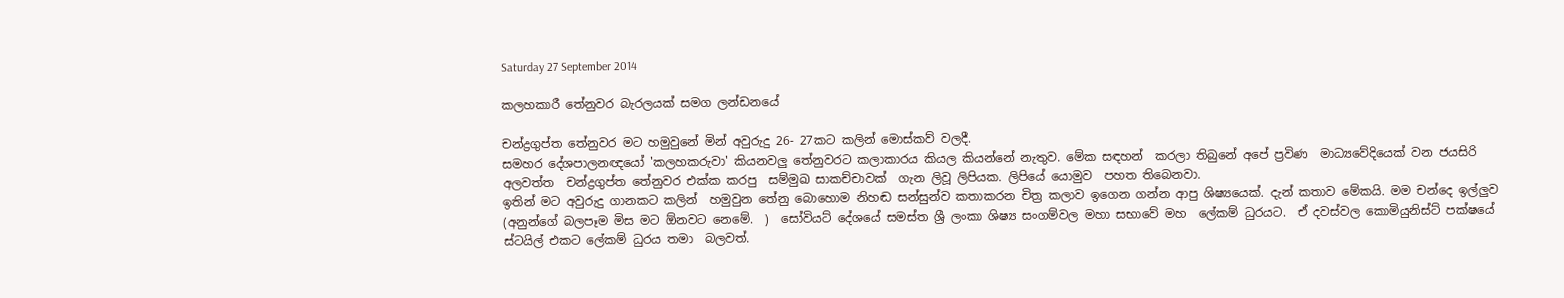Saturday 27 September 2014

කලහකාරී තේනුවර බැරලයක් සමග ලන්ඩනයේ

චන්ද්‍රගුප්ත තේනුවර මට හමුවුනේ මින් අවුරුදු 26- 27කට කලින් මොස්කව් වලදී.
සමහර දේශපාලනඥයෝ 'කලහකරුවා' කියනවලු තේනුවරට කලාකාරය කියල කියන්නේ නැතුව. මේක සඳහන්  කරලා තිබුනේ අපේ ප්‍රවිණ  මාධ්‍යවේදියෙක් වන ජයසිරි අලවත්ත  චන්ද්‍රගුප්ත තේනුවර එක්ක කරපු  සම්මුඛ සාකච්චාවක්  ගැන ලිවූ ලිපියක. ලිපියේ යොමුව  පහත තිබෙනවා.
ඉතින් මට අවුරුදු ගානකට කලින්  හමුවුන තේනු බොහොම නිහඬ සන්සුන්ව කතාකරන චිත්‍ර කලාව ඉගෙන ගන්න ආපු ශිෂ්‍යයෙක්. දැන් කතාව මේකයි. මම චන්දෙ ඉල්ලුව (අනුන්ගේ බලපෑම මිස මට ඕනවට නෙමේ.  )  සෝවියට් දේශයේ සමස්ත ශ්‍රී ලංකා ශිෂ්‍ය සංගම්වල මහා සභාවේ මහ  ලේකම් ධුරයට.  ඒ දවස්වල කොමියුනිස්ට් පක්ෂයේ ස්ටයිල් එකට ලේකම් ධුරය තමා  බලවත්.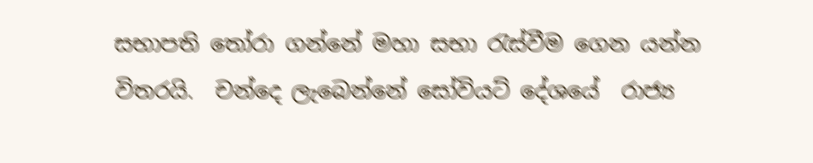සභාපති තෝරා ගන්නේ මහා සභා රැස්වීම ගෙන යන්න විතරයි.  චන්දෙ ලැබෙන්නේ සෝවියට් දේශයේ  රාජ්‍ය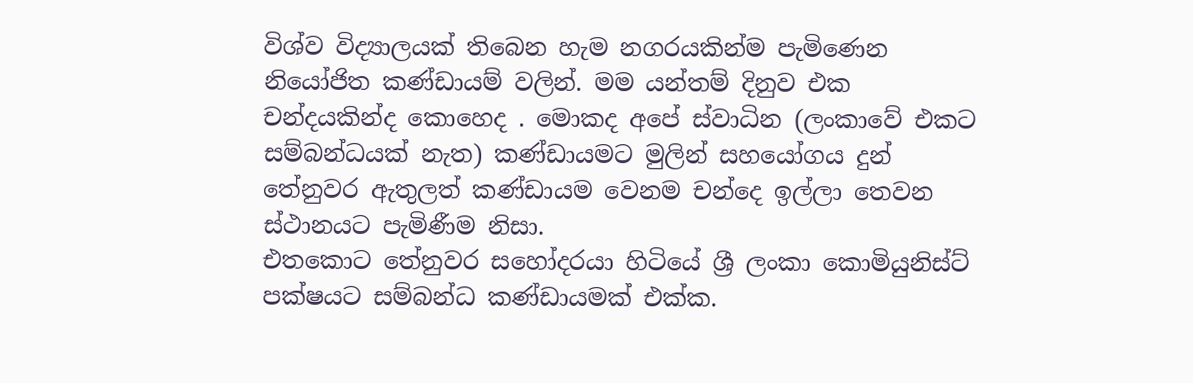විශ්ව විද්‍යාලයක් තිබෙන හැම නගරයකින්ම පැමිණෙන  නියෝජිත කණ්ඩායම් වලින්. මම යන්තම් දිනුව එක චන්දයකින්ද කොහෙද . මොකද අපේ ස්වාධින (ලංකාවේ එකට සම්බන්ධයක් නැත) කණ්ඩායමට මුලින් සහයෝගය දුන් තේනුවර ඇතුලත් කණ්ඩායම වෙනම චන්දෙ ඉල්ලා තෙවන ස්ථානයට පැමිණීම නිසා.
එතකොට තේනුවර සහෝදරයා හිටියේ ශ්‍රී ලංකා කොමියුනිස්ට් පක්ෂයට සම්බන්ධ කණ්ඩායමක් එක්ක.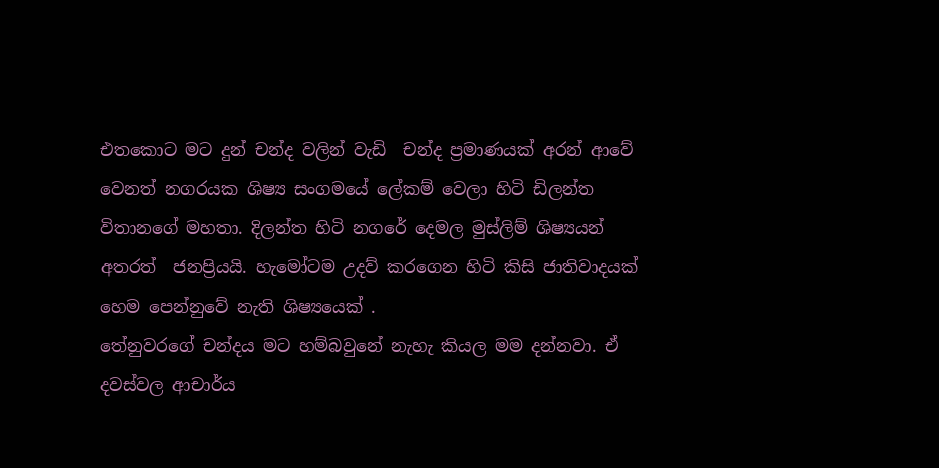එතකොට මට දුන් චන්ද වලින් වැඩි  චන්ද ප්‍රමාණයක් අරන් ආවේ වෙනත් නගරයක ශිෂ්‍ය සංගමයේ ලේකම් වෙලා හිටි ඩිලන්ත විතානගේ මහතා. දිලන්ත හිටි නගරේ දෙමල මුස්ලිම් ශිෂ්‍යයන්  අතරත්  ජනප්‍රියයි. හැමෝටම උදව් කරගෙන හිටි කිසි ජාතිවාදයක් හෙම පෙන්නුවේ නැති ශිෂ්‍යයෙක් .
තේනුවරගේ චන්දය මට හම්බවුනේ නැහැ කියල මම දන්නවා. ඒ දවස්වල ආචාර්ය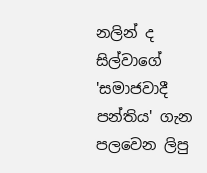නලින් ද සිල්වාගේ 'සමාජවාදී පන්තිය' ගැන පලවෙන ලිපු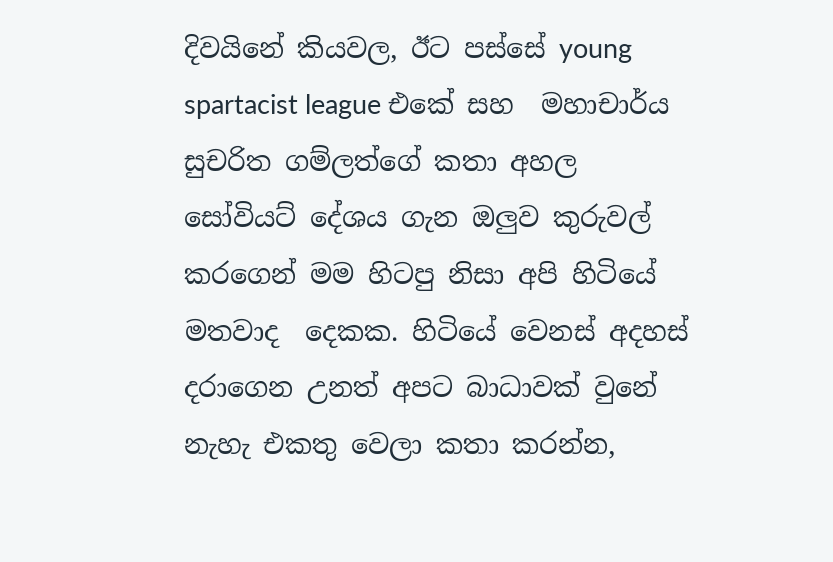දිවයිනේ කියවල, ඊට පස්සේ young spartacist league එකේ සහ  මහාචාර්ය සුචරිත ගම්ලත්ගේ කතා අහල සෝවියට් දේශය ගැන ඔලුව කුරුවල් කරගෙන් මම හිටපු නිසා අපි හිටියේ මතවාද  දෙකක. හිටියේ වෙනස් අදහස් දරාගෙන උනත් අපට බාධාවක් වුනේ නැහැ එකතු වෙලා කතා කරන්න,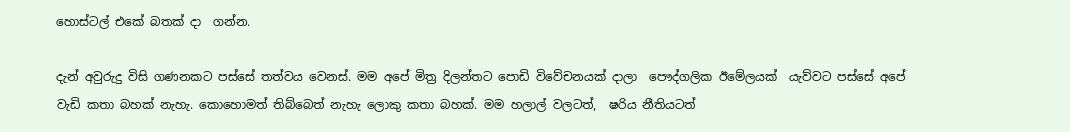හොස්ටල් එකේ බතක් දා  ගන්න.

දැන් අවුරුදු විසි ගණනකට පස්සේ තත්වය වෙනස්. මම අපේ මිත්‍ර දිලන්තට පොඩි විවේචනයක් දාලා  පෞද්ගලික ඊමේලයක්  යැව්වට පස්සේ අපේ වැඩි කතා බහක් නැහැ. කොහොමත් තිබ්බෙත් නැහැ ලොකු කතා බහක්. මම හලාල් වලටත්,  ෂරිය නීතියටත්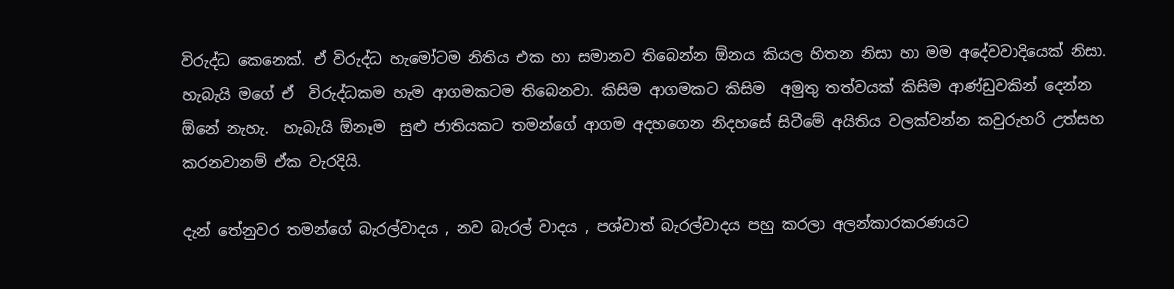විරුද්ධ කෙනෙක්. ඒ විරුද්ධ හැමෝටම නිතිය එක හා සමානව තිබෙන්න ඕනය කියල හිතන නිසා හා මම අදේවවාදියෙක් නිසා.  හැබැයි මගේ ඒ  විරුද්ධකම හැම ආගමකටම තිබෙනවා. කිසිම ආගමකට කිසිම  අමුතු තත්වයක් කිසිම ආණ්ඩුවකින් දෙන්න ඕනේ නැහැ.  හැබැයි ඕනෑම  සුළු ජාතියකට තමන්ගේ ආගම අදහගෙන නිදහසේ සිටීමේ අයිතිය වලක්වන්න කවුරුහරි උත්සහ  කරනවානම් ඒක වැරදියි.

දැන් තේනුවර තමන්ගේ බැරල්වාදය , නව බැරල් වාදය , පශ්වාත් බැරල්වාදය පහු කරලා අලන්කාරකරණයට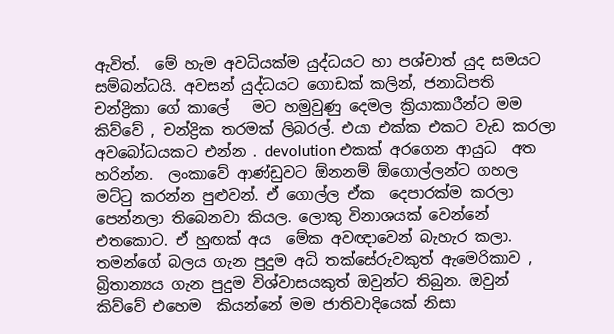ඇවිත්.  මේ හැම අවධියක්ම යුද්ධයට හා පශ්චාත් යුද සමයට සම්බන්ධයි. අවසන් යුද්ධයට ගොඩක් කලින්, ජනාධිපති චන්ද්‍රිකා ගේ කාලේ   මට හමුවුණු දෙමල ක්‍රියාකාරීන්ට මම කිව්වේ , චන්ද්‍රික තරමක් ලිබරල්. එයා එක්ක එකට වැඩ කරලා අවබෝධයකට එන්න . devolution එකක් අරගෙන ආයුධ  අත  හරින්න.  ලංකාවේ ආණ්ඩුවට ඕනනම් ඕගොල්ලන්ට ගහල මට්ටු කරන්න පුළුවන්. ඒ ගොල්ල ඒක  දෙපාරක්ම කරලා පෙන්නලා තිබෙනවා කියල. ලොකු විනාශයක් වෙන්නේ එතකොට. ඒ හුඟක් අය  මේක අවඥාවෙන් බැහැර කලා. තමන්ගේ බලය ගැන පුදුම අධි තක්සේරුවකුත් ඇමෙරිකාව , බ්‍රිතාන්‍යය ගැන පුදුම විශ්වාසයකුත් ඔවුන්ට තිබුන. ඔවුන් කිව්වේ එහෙම  කියන්නේ මම ජාතිවාදියෙක් නිසා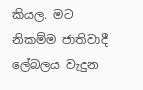කියල. මට නිකම්ම ජාතිවාදී ලේබලය වැදුන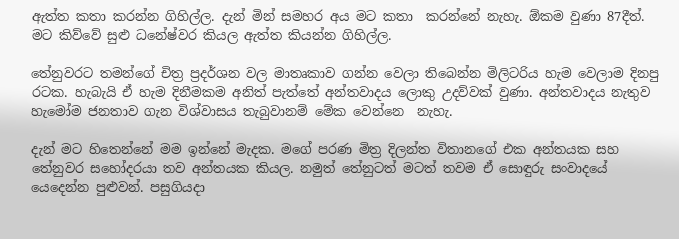ඇත්ත කතා කරන්න ගිහිල්ල. දැන් මින් සමහර අය මට කතා  කරන්නේ නැහැ. ඕකම වුණා 87දීත්. මට කිව්වේ සුළු ධනේෂ්වර කියල ඇත්ත කියන්න ගිහිල්ල.

තේනුවරට තමන්ගේ චිත්‍ර ප්‍රදර්ශන වල මාතෘකාව ගන්න වෙලා තිබෙන්න මිලිටරිය හැම වෙලාම දිනපු රටක. හැබැයි ඒ හැම දිනීමකම අනිත් පැත්තේ අන්තවාදය ලොකු උදව්වක් වුණා. අන්තවාදය නැතුව හැමෝම ජනතාව ගැන විශ්වාසය තැබුවානම් මේක වෙන්නෙ  නැහැ.

දැන් මට හිතෙන්නේ මම ඉන්නේ මැදක. මගේ පරණ මිත්‍ර දිලන්ත විතානගේ එක අන්තයක සහ තේනුවර සහෝදරයා තව අන්තයක කියල. නමුත් තේනුටත් මටත් තවම ඒ සොඳුරු සංවාදයේ යෙදෙන්න පුළුවන්. පසුගියදා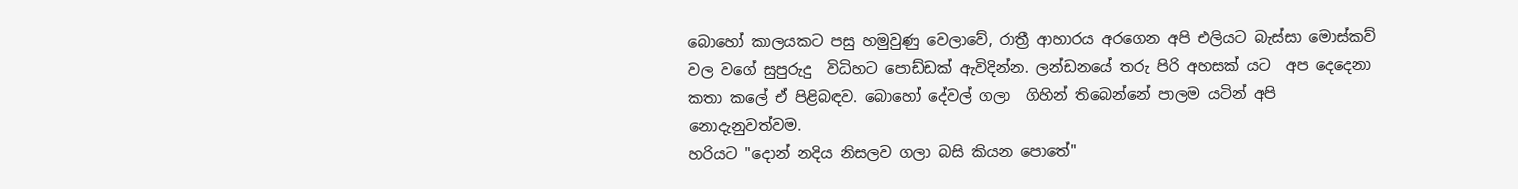බොහෝ කාලයකට පසු හමුවුණු වෙලාවේ, රාත්‍රී ආහාරය අරගෙන අපි එලියට බැස්සා මොස්කව් වල වගේ සුපුරුදු  විධිහට පොඩ්ඩක් ඇවිදින්න. ලන්ඩනයේ තරු පිරි අහසක් යට  අප දෙදෙනා කතා කලේ ඒ පිළිබඳව. බොහෝ දේවල් ගලා  ගිහින් තිබෙන්නේ පාලම යටින් අපි නොදැනුවත්වම.
හරියට "දොන් නදිය නිසලව ගලා බසි කියන පොතේ"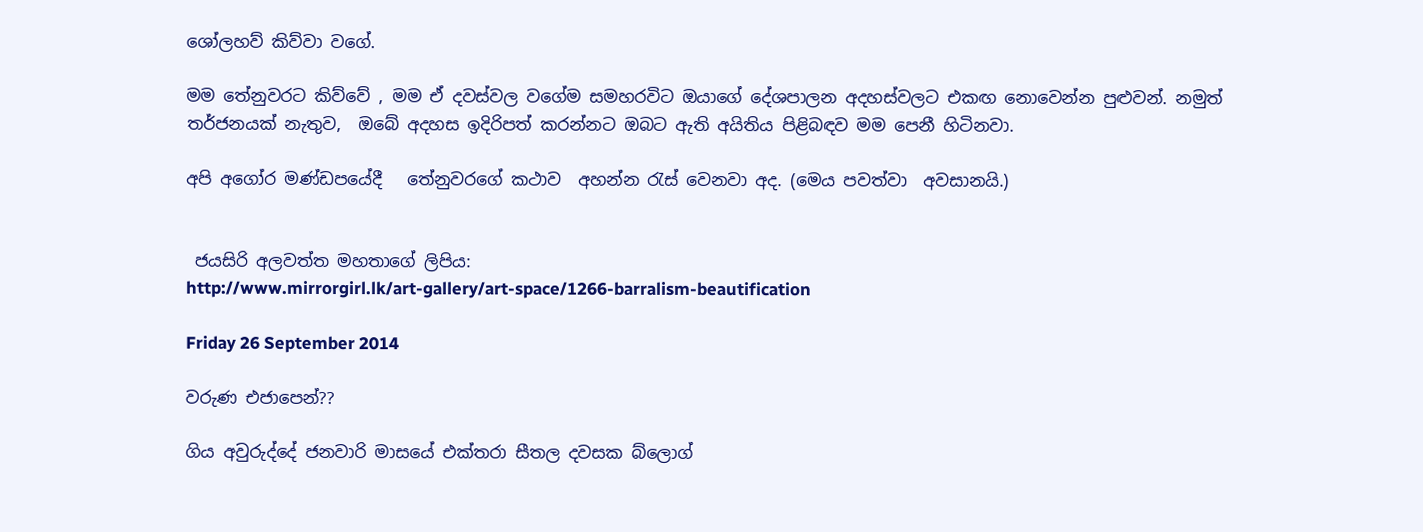ශෝලහව් කිව්වා වගේ.

මම තේනුවරට කිව්වේ , මම ඒ දවස්වල වගේම සමහරවිට ඔයාගේ දේශපාලන අදහස්වලට එකඟ නොවෙන්න පුළුවන්. නමුත්  තර්ජනයක් නැතුව,  ඔබේ අදහස ඉදිරිපත් කරන්නට ඔබට ඇති අයිතිය පිළිබඳව මම පෙනී හිටිනවා.

අපි අගෝර මණ්ඩපයේදී   තේනුවරගේ කථාව  අහන්න රැස් වෙනවා අද. (මෙය පවත්වා  අවසානයි.)


 ජයසිරි අලවත්ත මහතාගේ ලිපිය:
http://www.mirrorgirl.lk/art-gallery/art-space/1266-barralism-beautification

Friday 26 September 2014

වරුණ එජාපෙන්??

ගිය අවුරුද්දේ ජනවාරි මාසයේ එක්තරා සීතල දවසක බ්ලොග්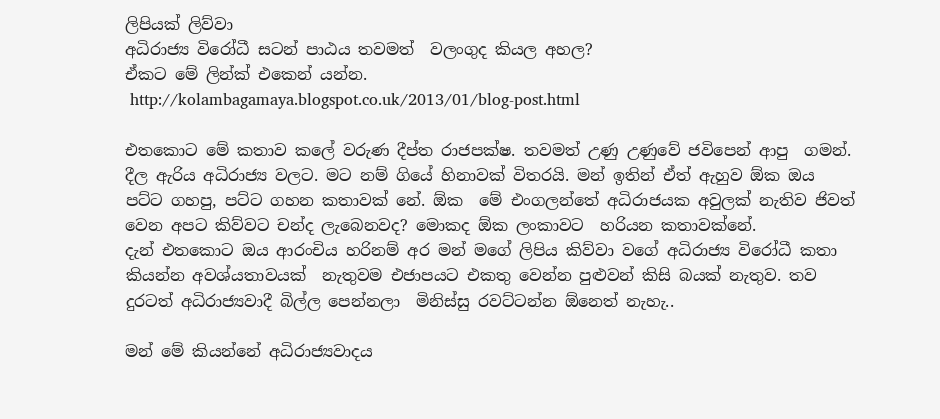ලිපියක් ලිව්වා
අධිරාජ්‍ය විරෝධී සටන් පාඨය තවමත්  වලංගුද කියල අහල?
ඒකට මේ ලින්ක් එකෙන් යන්න.
 http://kolambagamaya.blogspot.co.uk/2013/01/blog-post.html

එතකොට මේ කතාව කලේ වරුණ දීප්ත රාජපක්ෂ. තවමත් උණු උණුවේ ජවිපෙන් ආපු  ගමන්.  දීල ඇරිය අධිරාජ්‍ය වලට. මට නම් ගියේ හිනාවක් විතරයි. මන් ඉතින් ඒත් ඇහුව ඕක ඔය පට්ට ගහපු, පට්ට ගහන කතාවක් නේ. ඕක  මේ එංගලන්තේ අධිරාජයක අවුලක් නැතිව ජිවත් වෙන අපට කිව්වට චන්ද ලැබෙනවද? මොකද ඕක ලංකාවට  හරියන කතාවක්නේ.
දැන් එතකොට ඔය ආරංචිය හරිනම් අර මන් මගේ ලිපිය කිව්වා වගේ අධිරාජ්‍ය විරෝධී කතා කියන්න අවශ්යතාවයක්  නැතුවම එජාපයට එකතු වෙන්න පුළුවන් කිසි බයක් නැතුව. තව දුරටත් අධිරාජ්‍යවාදී බිල්ල පෙන්නලා  මිනිස්සු රවට්ටන්න ඕනෙත් නැහැ..

මන් මේ කියන්නේ අධිරාජ්‍යවාදය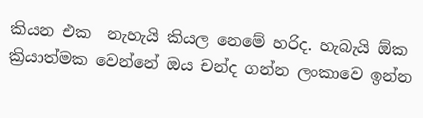කියන එක  නැහැයි කියල නෙමේ හරිද. හැබැයි ඕක ක්‍රියාත්මක වෙන්නේ ඔය චන්ද ගන්න ලංකාවෙ ඉන්න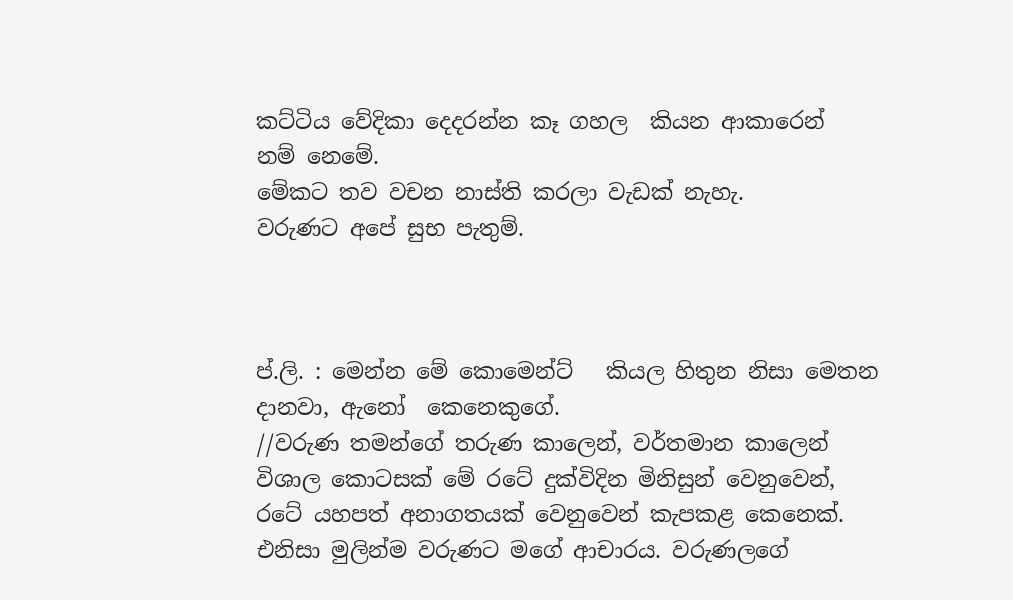කට්ටිය වේදිකා දෙදරන්න කෑ ගහල  කියන ආකාරෙන්  නම් නෙමේ.
මේකට තව වචන නාස්ති කරලා වැඩක් නැහැ.
වරුණට අපේ සුභ පැතුම්.



ප්.ලි. : මෙන්න මේ කොමෙන්ට්   කියල හිතුන නිසා මෙතන දානවා, ඇනෝ  කෙනෙකුගේ.
//වරුණ තමන්ගේ තරුණ කාලෙන්, වර්තමාන කාලෙන් විශාල කොටසක් මේ රටේ දුක්විදින මිනිසුන් වෙනුවෙන්, රටේ යහපත් අනාගතයක් වෙනුවෙන් කැපකළ කෙනෙක්. එනිසා මුලින්ම වරුණට මගේ ආචාරය. වරුණලගේ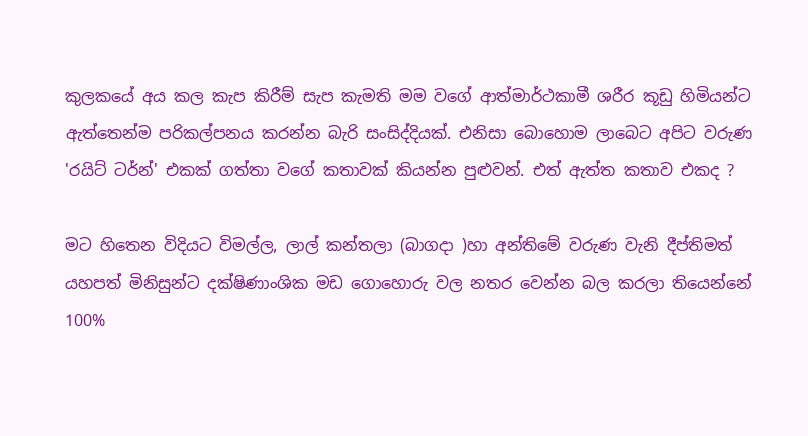කුලකයේ අය කල කැප කිරීම් සැප කැමති මම වගේ ආත්මාර්ථකාමී ශරීර කූඩු හිමියන්ට ඇත්තෙන්ම පරිකල්පනය කරන්න බැරි සංසිද්දියක්. එනිසා බොහොම ලාබෙට අපිට වරුණ 'රයිට් ටර්න්' එකක් ගත්තා වගේ කතාවක් කියන්න පුළුවන්. එත් ඇත්ත කතාව එකද ?

මට හිතෙන විදියට විමල්ල, ලාල් කන්තලා (බාගදා )හා අන්තිමේ වරුණ වැනි දීප්තිමත් යහපත් මිනිසුන්ට දක්ෂිණාංශික මඩ ගොහොරු වල නතර වෙන්න බල කරලා තියෙන්නේ 100%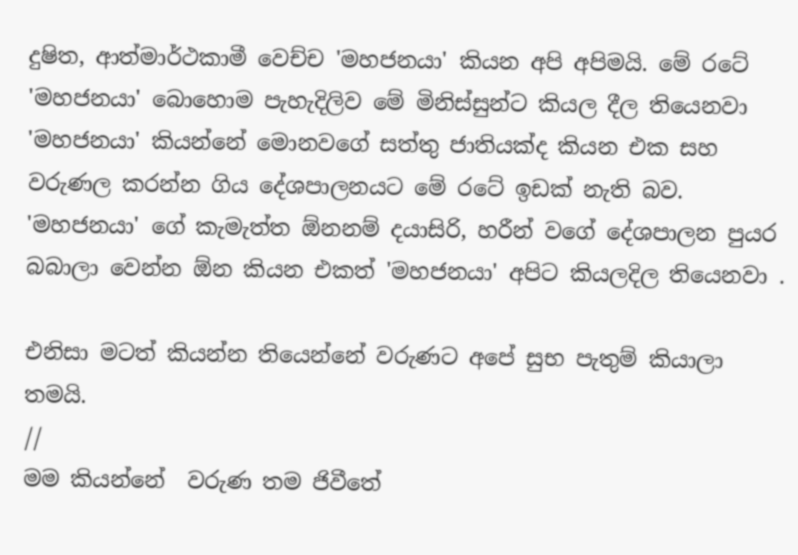දුෂිත, ආත්මාර්ථකාමී වෙච්ච 'මහජනයා' කියන අපි අපිමයි. මේ රටේ 'මහජනයා' බොහොම පැහැදිලිව මේ මිනිස්සුන්ට කියල දීල තියෙනවා 'මහජනයා' කියන්නේ මොනවගේ සත්තු ජාතියක්ද කියන එක සහ වරුණල කරන්න ගිය දේශපාලනයට මේ රටේ ඉඩක් නැති බව. 'මහජනයා' ගේ කැමැත්ත ඕනනම් දයාසිරි, හරීන් වගේ දේශපාලන පුයර බබාලා වෙන්න ඕන කියන එකත් 'මහජනයා' අපිට කියලදිල තියෙනවා .

එනිසා මටත් කියන්න තියෙන්නේ වරුණට අපේ සුභ පැතුම් කියාලා තමයි.
//
මම කියන්නේ  වරුණ තම ජිවීතේ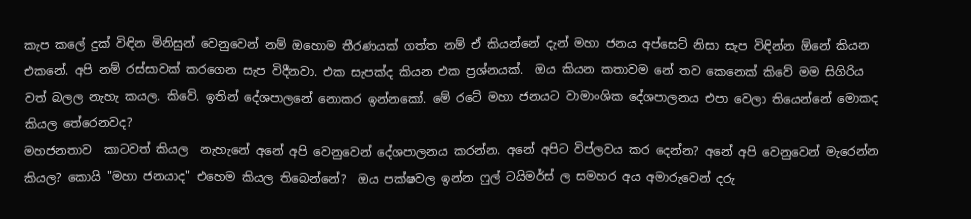කැප කලේ දුක් විඳින මිනිසුන් වෙනුවෙන් නම් ඔහොම තීරණයක් ගත්ත නම් ඒ කියන්නේ දැන් මහා ජනය අප්සෙට් නිසා සැප විඳින්න ඕනේ කියන එකනේ. අපි නම් රස්සාවක් කරගෙන සැප විදීනවා. එක සැපක්ද කියන එක ප්‍රශ්නයක්.  ඔය කියන කතාවම නේ තව කෙනෙක් කිවේ මම සිගිරිය වත් බලල නැහැ කයල. කිවේ. ඉතින් දේශපාලනේ නොකර ඉන්නකෝ. මේ රටේ මහා ජනයට වාමාංශික දේශපාලනය එපා වෙලා තියෙන්නේ මොකද කියල තේරෙනවද?
මහජනතාව  කාටවත් කියල  නැහැනේ අනේ අපි වෙනුවෙන් දේශපාලනය කරන්න. අනේ අපිට විප්ලවය කර දෙන්න? අනේ අපි වෙනුවෙන් මැරෙන්න කියල? කොයි "මහා ජනයාද" එහෙම කියල තිබෙන්නේ?  ඔය පක්ෂවල ඉන්න ෆුල් ටයිමර්ස් ල සමහර අය අමාරුවෙන් දරු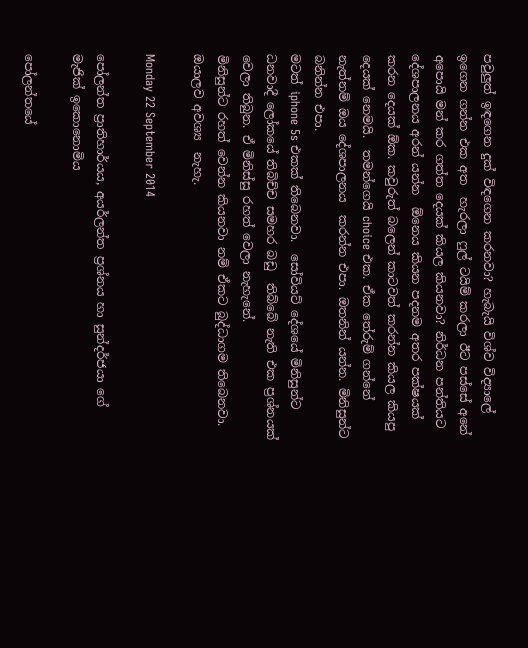පවුලුත් ඉඳගෙන දුක් විඳගෙන කරනවා? හැබැයි විශ්ව විද්‍යාලේ ඉගෙන ගන්න එක අත  හැරලා ෆුල් ටයිම් කරලා ඊට පස්සේ අනේ අපොයි මන් කර ගත්ත දෙයක් කියල කියනවා? නිර්ධන පන්තියට දේශපාලනය අරන් යන්න  ඕනෙය කියන පදනම අතර පක්ෂයක් කරන දෙයක් ඕක. කවුරුත් බලෙන් කාටවත් කරන්න කියල කියපු දෙයක් නෙමයි.  තමන්ගෙයි choice එක. ඒක තේරුම් ගන්නේ නැත්නම් ඔය දේශපාලනය  කරන්න එපා. ඔතනින් යන්න. මිනිසුන්ට බනින්න එපා.
මටත් iphone 5s එකක් තිබෙනවා.  සෝවියට් දේශයේ මිනිසුන්ට ධනවාදී ලෝකයේ තිබිච්ච සමහර බඩු  තිබ්බේ නැති එක ප්‍රශ්නයක් වෙලා තිබුන. ඒ මිනිස්සු රහත් වෙලා නැහැනේ.
මිනිසුන්ට රහත් වෙන්න කියනවා නම් ඒකට බුද්ධාගම තිබෙනවා. ඔයාලව අවශ්‍ය  නැහැ.

Monday 22 September 2014

පෝලන්ත ප්‍රාතිහාර්යය, අයර්ලන්ත ප්‍රශ්නය හා සුන්දර්ජයා ගේ මැජික් ඉකොනොමිය

පෝලන්තයේ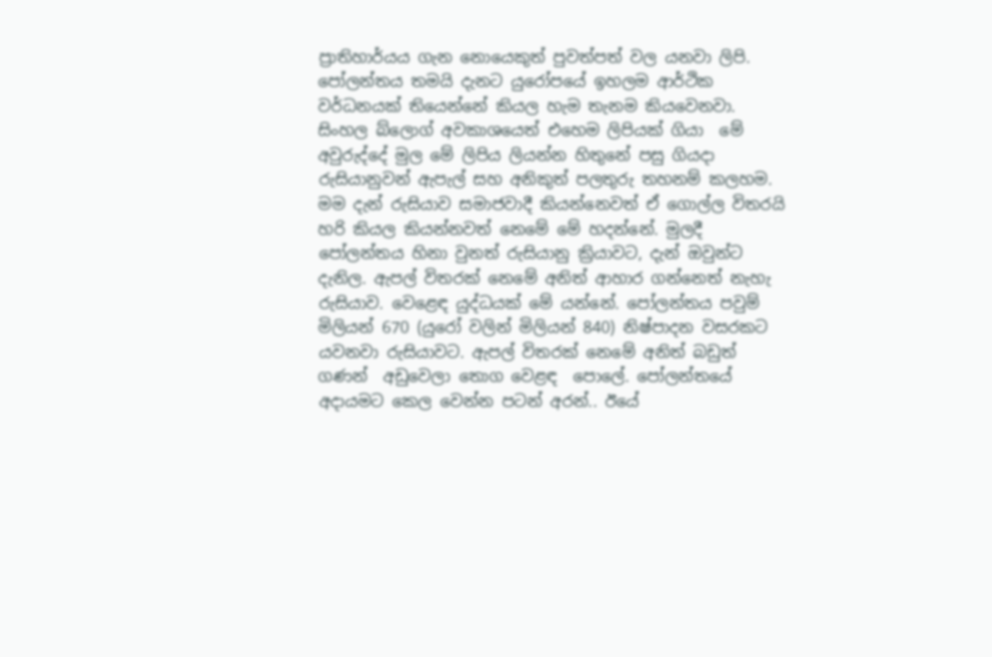ප්‍රාතිහාර්යය ගැන නොයෙකුත් පුවත්පත් වල යනවා ලිපි. පෝලන්තය තමයි දැනට යුරෝපයේ ඉහලම ආර්ථික වර්ධනයක් තියෙන්නේ කියල හැම තැනම කියවෙනවා. සිංහල බ්ලොග් අවකාශයෙත් එහෙම ලිපියක් ගියා  මේ අවුරුද්දේ මුල මේ ලිපිය ලියන්න හිතුනේ පසු ගියදා රුසියානුවන් ඇපැල් සහ අනිකුත් පලතුරු තහනම් කලහම.  මම දැන් රුසියාව සමාජවාදී කියන්නෙවත් ඒ ගොල්ල විතරයි හරි කියල කියන්නවත් නෙමේ මේ හදන්නේ. මුලදී පෝලන්තය හිනා වුනත් රුසියානු ක්‍රියාවට, දැන් ඔවුන්ට දැනිල. ඇපල් විතරක් නෙමේ අනිත් ආහාර ගන්නෙත් නැහැ රුසියාව. වෙළෙඳ යුද්ධයක් මේ යන්නේ. පෝලන්තය පවුම් මිලියන් 670 (යුරෝ වලින් මිලියන් 840) නිෂ්පාදන වසරකට යවනවා රුසියාවට. ඇපල් විතරක් නෙමේ අනිත් බඩුත් ගණන්  අඩුවෙලා තොග වෙළඳ  පොලේ. පෝලන්තයේ අදායමට කෙල වෙන්න පටන් අරන්.. ඊයේ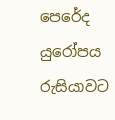පෙරේද යුරෝපය රුසියාවට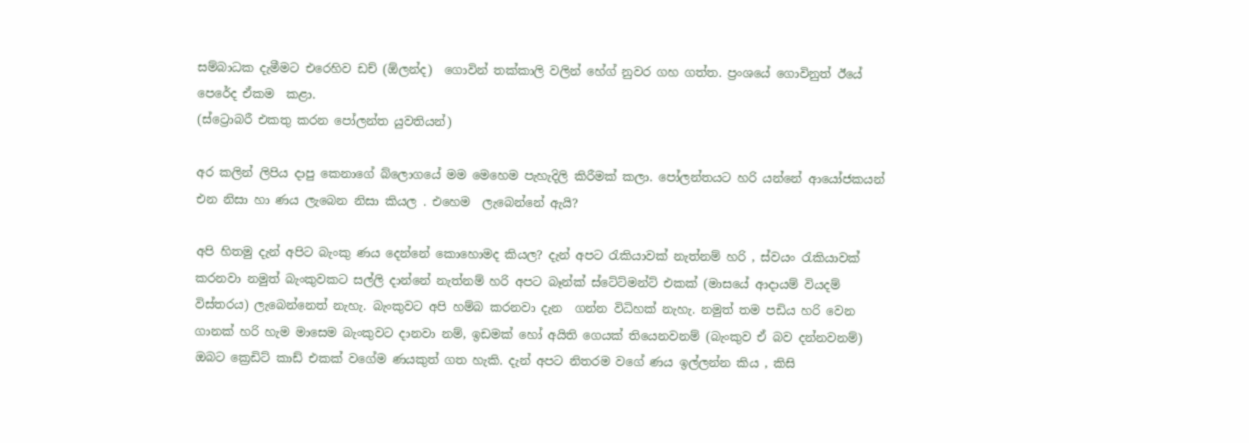සම්බාධක දැමීමට එරෙහිව ඩච් (ඕලන්ද)  ගොවින් තක්කාලි වලින් හේග් නුවර ගහ ගත්ත. ප්‍රංශයේ ගොවිනුත් ඊයේ පෙරේද ඒකම  කළා.
(ස්ට්‍රොබරී එකතු කරන පෝලන්ත යුවතියන්)

අර කලින් ලිපිය දාපු කෙනාගේ බ්ලොගයේ මම මෙහෙම පැහැදිලි කිරීමක් කලා. පෝලන්තයට හරි යන්නේ ආයෝජකයන් එන නිසා හා ණය ලැබෙන නිසා කියල . එහෙම  ලැබෙන්නේ ඇයි?

අපි හිතමු දැන් අපිට බැංකු ණය දෙන්නේ කොහොමද කියල? දැන් අපට රැකියාවක් නැත්නම් හරි , ස්වයං රැකියාවක් කරනවා නමුත් බැංකුවකට සල්ලි දාන්නේ නැත්නම් හරි අපට බෑන්ක් ස්ටේට්මන්ට් එකක් (මාසයේ ආදායම් වියදම්  විස්තරය) ලැබෙන්නෙත් නැහැ. බැංකුවට අපි හම්බ කරනවා දැන  ගන්න විධිහක් නැහැ. නමුත් තම පඩිය හරි වෙන ගානක් හරි හැම මාසෙම බැංකුවට දානවා නම්, ඉඩමක් හෝ අයිති ගෙයක් තියෙනවනම් (බැංකුව ඒ බව දන්නවනම්) ඔබට ක්‍රෙඩිට් කාඩ් එකක් වගේම ණයකුත් ගත හැකි. දැන් අපට නිතරම වගේ ණය ඉල්ලන්න කිය , කිසි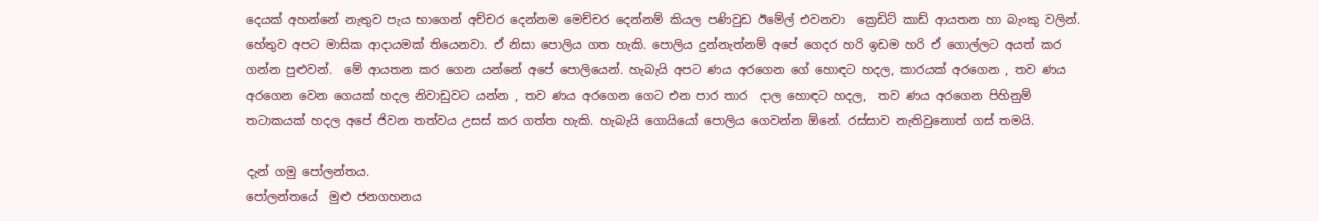දෙයක් අහන්නේ නැතුව පැය භාගෙන් අච්චර දෙන්නම මෙච්චර දෙන්නම් කියල පණිවුඩ ඊමේල් එවනවා  ක්‍රෙඩිට් කාඩ් ආයතන හා බැංකු වලින්. හේතුව අපට මාසික ආදායමක් තියෙනවා. ඒ නිසා පොලිය ගත හැකි. පොලිය දුන්නැත්නම් අපේ ගෙදර හරි ඉඩම හරි ඒ ගොල්ලට අයත් කර ගන්න පුළුවන්.  මේ ආයතන කර ගෙන යන්නේ අපේ පොලියෙන්. හැබැයි අපට ණය අරගෙන ගේ හොඳට හදල, කාරයක් අරගෙන , තව ණය අරගෙන වෙන ගෙයක් හදල නිවාඩුවට යන්න , තව ණය අරගෙන ගෙට එන පාර තාර  දාල හොඳට හදල,  තව ණය අරගෙන පිහිනුම් තටාකයක් හදල අපේ ජිවන තත්වය උසස් කර ගත්ත හැකි. හැබැයි ගොයියෝ පොලිය ගෙවන්න ඕනේ. රස්සාව නැතිවුනොත් ගස් තමයි.

දැන් ගමු පෝලන්තය.
පෝලන්තයේ  මුළු ජනගහනය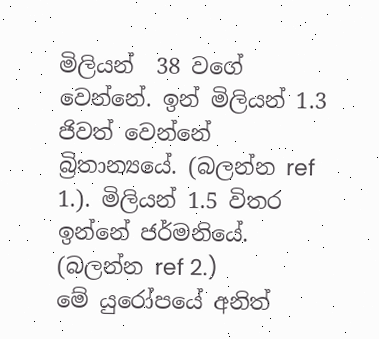මිලියන්  38 වගේ වෙන්නේ. ඉන් මිලියන් 1.3 ජිවත් වෙන්නේ බ්‍රිතාන්‍යයේ. (බලන්න ref 1.). මිලියන් 1.5 විතර ඉන්නේ ජර්මනියේ. (බලන්න ref 2.)
මේ යුරෝපයේ අනිත්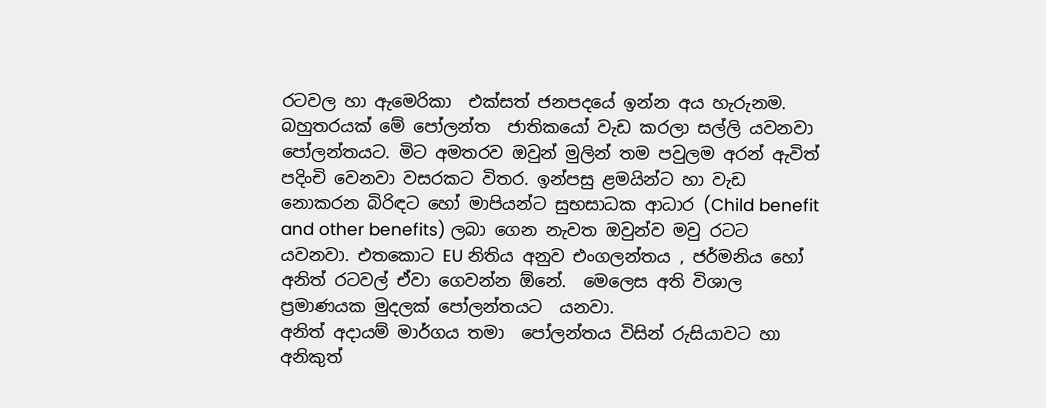රටවල හා ඇමෙරිකා  එක්සත් ජනපදයේ ඉන්න අය හැරුනම. බහුතරයක් මේ පෝලන්ත  ජාතිකයෝ වැඩ කරලා සල්ලි යවනවා පෝලන්තයට. මිට අමතරව ඔවුන් මුලින් තම පවුලම අරන් ඇවිත් පදිංචි වෙනවා වසරකට විතර. ඉන්පසු ළමයින්ට හා වැඩ නොකරන බිරිඳට හෝ මාපියන්ට සුභසාධක ආධාර (Child benefit and other benefits) ලබා ගෙන නැවත ඔවුන්ව මවු රටට යවනවා. එතකොට EU නිතිය අනුව එංගලන්තය , ජර්මනිය හෝ අනිත් රටවල් ඒවා ගෙවන්න ඕනේ.  මෙලෙස අති විශාල ප්‍රමාණයක මුදලක් පෝලන්තයට  යනවා.
අනිත් අදායම් මාර්ගය තමා  පෝලන්තය විසින් රුසියාවට හා අනිකුත්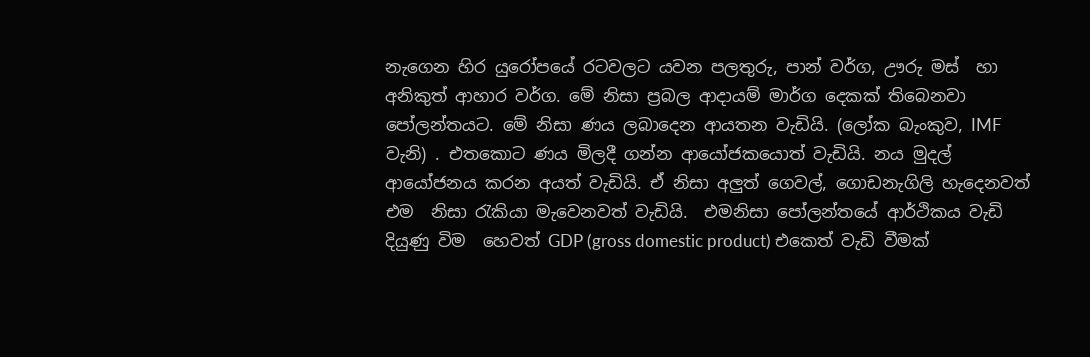නැගෙන හිර යුරෝපයේ රටවලට යවන පලතුරු, පාන් වර්ග, ඌරු මස්  හා අනිකුත් ආහාර වර්ග. මේ නිසා ප්‍රබල ආදායම් මාර්ග දෙකක් තිබෙනවා පෝලන්තයට. මේ නිසා ණය ලබාදෙන ආයතන වැඩියි. (ලෝක බැංකුව, IMF වැනි) . එතකොට ණය මිලදී ගන්න ආයෝජකයොත් වැඩියි. නය මුදල් ආයෝජනය කරන අයත් වැඩියි. ඒ නිසා අලුත් ගෙවල්, ගොඩනැගිලි හැදෙනවත් එම  නිසා රැකියා මැවෙනවත් වැඩියි.  එමනිසා පෝලන්තයේ ආර්ථිකය වැඩි දියුණු විම  හෙවත් GDP (gross domestic product) එකෙත් වැඩි වීමක්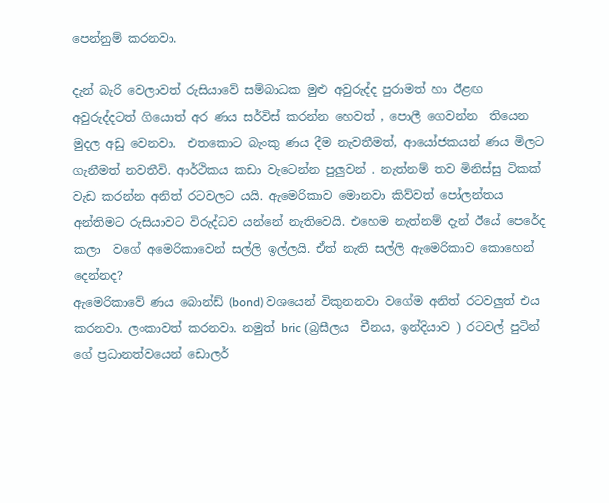පෙන්නුම් කරනවා.

දැන් බැරි වෙලාවත් රුසියාවේ සම්බාධක මුළු අවුරුද්ද පුරාමත් හා ඊළඟ  අවුරුද්දටත් ගියොත් අර ණය සර්විස් කරන්න හෙවත් , පොලී ගෙවන්න  තියෙන මුදල අඩු වෙනවා.  එතකොට බැංකු ණය දීම නැවතීමත්, ආයෝජකයන් ණය මිලට ගැනීමත් නවතීවි. ආර්ථිකය කඩා වැටෙන්න පුලුවන් . නැත්නම් තව මිනිස්සු ටිකක්  වැඩ කරන්න අනිත් රටවලට යයි. ඇමෙරිකාව මොනවා කිව්වත් පෝලන්තය අන්තිමට රුසියාවට විරුද්ධව යන්නේ නැතිවෙයි. එහෙම නැත්නම් දැන් ඊයේ පෙරේද කලා  වගේ අමෙරිකාවෙන් සල්ලි ඉල්ලයි. ඒත් නැති සල්ලි ඇමෙරිකාව කොහෙන් දෙන්නද?
ඇමෙරිකාවේ ණය බොන්ඩ් (bond) වශයෙන් විකුනනවා වගේම අනිත් රටවලුත් එය කරනවා. ලංකාවත් කරනවා. නමුත් bric (බ්‍රසීලය  චීනය, ඉන්දියාව ) රටවල් පුටින් ගේ ප්‍රධානත්වයෙන් ඩොලර්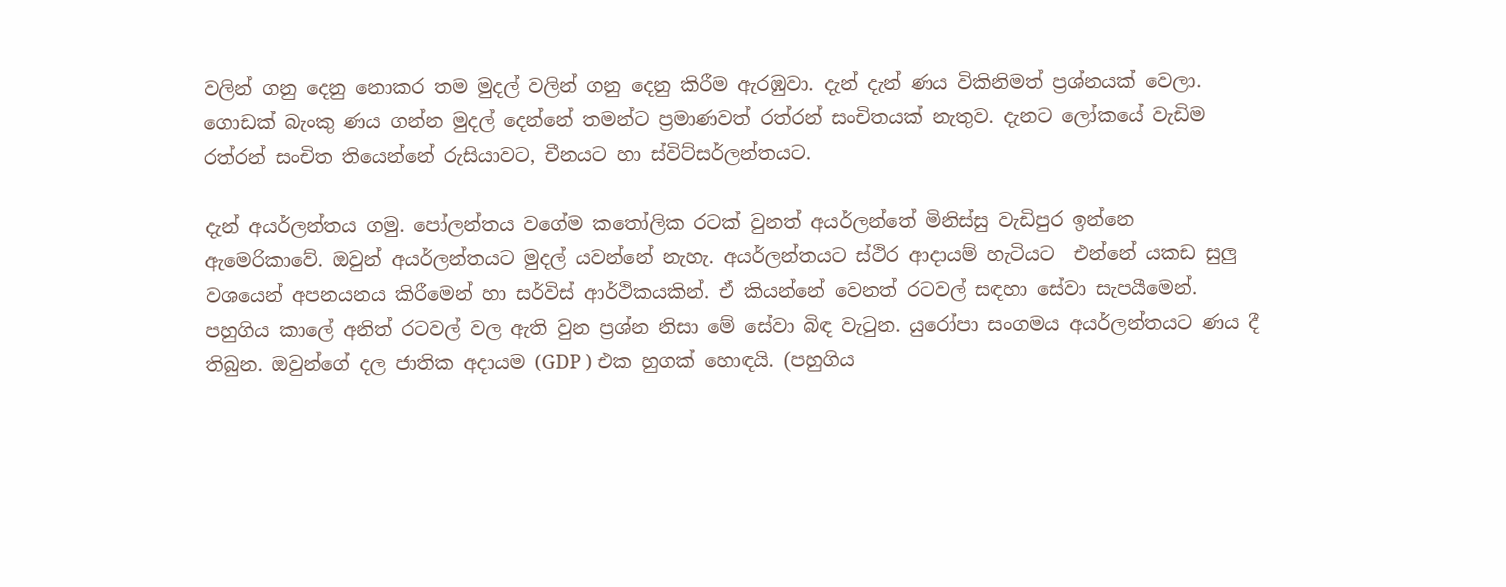වලින් ගනු දෙනු නොකර තම මුදල් වලින් ගනු දෙනු කිරීම ඇරඹුවා. දැන් දැන් ණය විකිනිමත් ප්‍රශ්නයක් වෙලා. ගොඩක් බැංකු ණය ගන්න මුදල් දෙන්නේ තමන්ට ප්‍රමාණවත් රත්රන් සංචිතයක් නැතුව. දැනට ලෝකයේ වැඩිම රත්රන් සංචිත තියෙන්නේ රුසියාවට, චීනයට හා ස්විට්සර්ලන්තයට.

දැන් අයර්ලන්තය ගමු. පෝලන්තය වගේම කතෝලික රටක් වුනත් අයර්ලන්තේ මිනිස්සු වැඩිපුර ඉන්නෙ  ඇමෙරිකාවේ. ඔවුන් අයර්ලන්තයට මුදල් යවන්නේ නැහැ. අයර්ලන්තයට ස්ථිර ආදායම් හැටියට  එන්නේ යකඩ සුලු  වශයෙන් අපනයනය කිරීමෙන් හා සර්විස් ආර්ථිකයකින්. ඒ කියන්නේ වෙනත් රටවල් සඳහා සේවා සැපයීමෙන්. පහුගිය කාලේ අනිත් රටවල් වල ඇති වුන ප්‍රශ්න නිසා මේ සේවා බිඳ වැටුන. යුරෝපා සංගමය අයර්ලන්තයට ණය දී තිබුන. ඔවුන්ගේ දල ජාතික අදායම (GDP ) එක හුගක් හොඳයි. (පහුගිය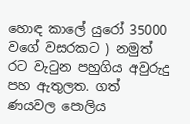හොඳ කාලේ යුරෝ 35000 වගේ වසරකට ) නමුත් රට වැටුන පහුගිය අවුරුදු පහ ඇතුලත. ගත්  ණයවල පොලිය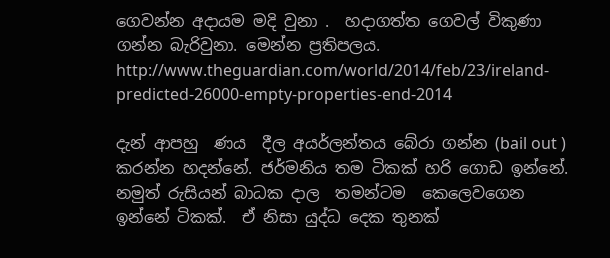ගෙවන්න අදායම මදි වුනා .  හදාගත්ත ගෙවල් විකුණා ගන්න බැරිවුනා. මෙන්න ප්‍රතිපලය.
http://www.theguardian.com/world/2014/feb/23/ireland-predicted-26000-empty-properties-end-2014

දැන් ආපහු  ණය  දීල අයර්ලන්තය බේරා ගන්න (bail out ) කරන්න හදන්නේ. ජර්මනිය තම ටිකක් හරි ගොඩ ඉන්නේ. නමුත් රුසියන් බාධක දාල  තමන්ටම  කෙලෙවගෙන ඉන්නේ ටිකක්.  ඒ නිසා යුද්ධ දෙක තුනක්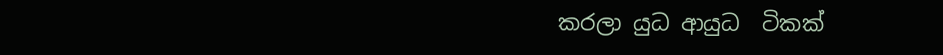කරලා යුධ ආයුධ  ටිකක්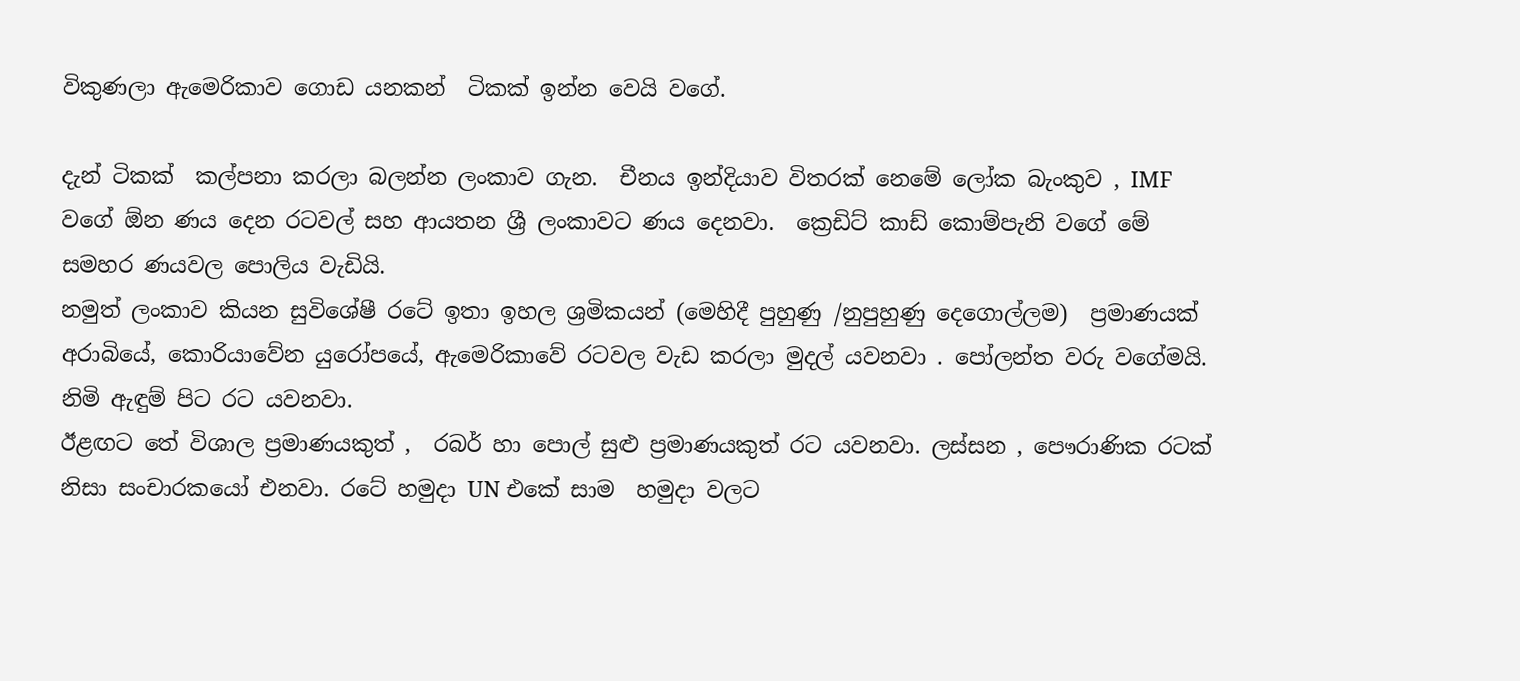විකුණලා ඇමෙරිකාව ගොඩ යනකන්  ටිකක් ඉන්න වෙයි වගේ.

දැන් ටිකක්  කල්පනා කරලා බලන්න ලංකාව ගැන.  චීනය ඉන්දියාව විතරක් නෙමේ ලෝක බැංකුව , IMF වගේ ඕන ණය දෙන රටවල් සහ ආයතන ශ්‍රී ලංකාවට ණය දෙනවා.  ක්‍රෙඩිට් කාඩ් කොම්පැනි වගේ මේ සමහර ණයවල පොලිය වැඩියි.
නමුත් ලංකාව කියන සුවිශේෂී රටේ ඉතා ඉහල ශ්‍රමිකයන් (මෙහිදී පුහුණු /නුපුහුණු දෙගොල්ලම)  ප්‍රමාණයක් අරාබියේ, කොරියාවේන යුරෝපයේ, ඇමෙරිකාවේ රටවල වැඩ කරලා මුදල් යවනවා . පෝලන්ත වරු වගේමයි.  නිමි ඇඳුම් පිට රට යවනවා.
ඊළඟට තේ විශාල ප්‍රමාණයකුත් ,  රබර් හා පොල් සුළු ප්‍රමාණයකුත් රට යවනවා. ලස්සන , පෞරාණික රටක් නිසා සංචාරකයෝ එනවා. රටේ හමුදා UN එකේ සාම  හමුදා වලට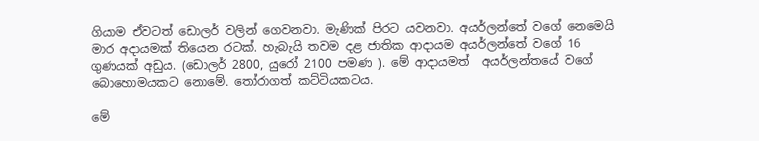ගියාම ඒවටත් ඩොලර් වලින් ගෙවනවා. මැණික් පිරට යවනවා. අයර්ලන්තේ වගේ නෙමෙයි මාර අදායමක් තියෙන රටක්. හැබැයි තවම දළ ජාතික ආදායම අයර්ලන්තේ වගේ 16 ගුණයක් අඩුය. (ඩොලර් 2800, යුරෝ 2100 පමණ ). මේ ආදායමත්  අයර්ලන්තයේ වගේ බොහොමයකට නොමේ. තෝරාගත් කට්ටියකටය.

මේ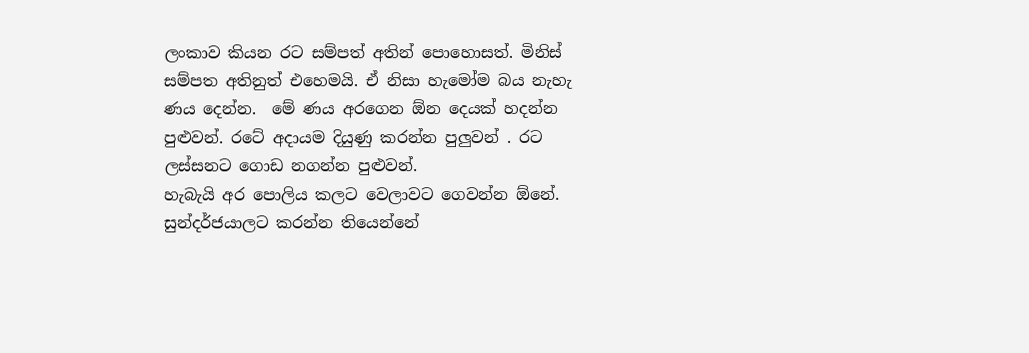ලංකාව කියන රට සම්පත් අතින් පොහොසත්. මිනිස් සම්පත අතිනුත් එහෙමයි. ඒ නිසා හැමෝම බය නැහැ  ණය දෙන්න.  මේ ණය අරගෙන ඕන දෙයක් හදන්න පුළුවන්. රටේ අදායම දියුණු කරන්න පුලුවන් . රට ලස්සනට ගොඩ නගන්න පුළුවන්.
හැබැයි අර පොලිය කලට වෙලාවට ගෙවන්න ඕනේ. සුන්දර්ජයාලට කරන්න තියෙන්නේ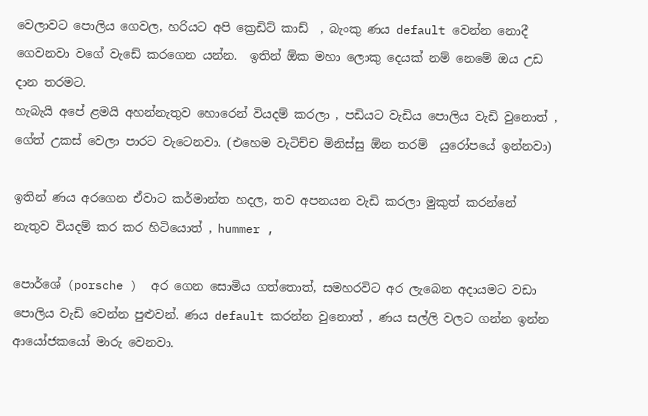වෙලාවට පොලිය ගෙවල, හරියට අපි ක්‍රෙඩිට් කාඩ්  , බැංකු ණය default වෙන්න නොදී ගෙවනවා වගේ වැඩේ කරගෙන යන්න.  ඉතින් ඕක මහා ලොකු දෙයක් නම් නෙමේ ඔය උඩ  දාන තරමට.
හැබැයි අපේ ළමයි අහන්නැතුව හොරෙන් වියදම් කරලා , පඩියට වැඩිය පොලිය වැඩි වුනොත් , ගේත් උකස් වෙලා පාරට වැටෙනවා. (එහෙම වැටිච්ච මිනිස්සු ඕන තරම්  යුරෝපයේ ඉන්නවා)

ඉතින් ණය අරගෙන ඒවාට කර්මාන්ත හදල, තව අපනයන වැඩි කරලා මුකුත් කරන්නේ නැතුව වියදම් කර කර හිටියොත් , hummer ,

පොර්ශේ (porsche )  අර ගෙන සොමිය ගත්තොත්, සමහරවිට අර ලැබෙන අදායමට වඩා  පොලිය වැඩි වෙන්න පුළුවන්. ණය default කරන්න වුනොත් , ණය සල්ලි වලට ගන්න ඉන්න  ආයෝජකයෝ මාරු වෙනවා.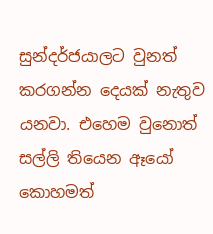සුන්දර්ජයාලට වුනත් කරගන්න දෙයක් නැතුව යනවා. එහෙම වුනොත් සල්ලි තියෙන ඈයෝ කොහමත්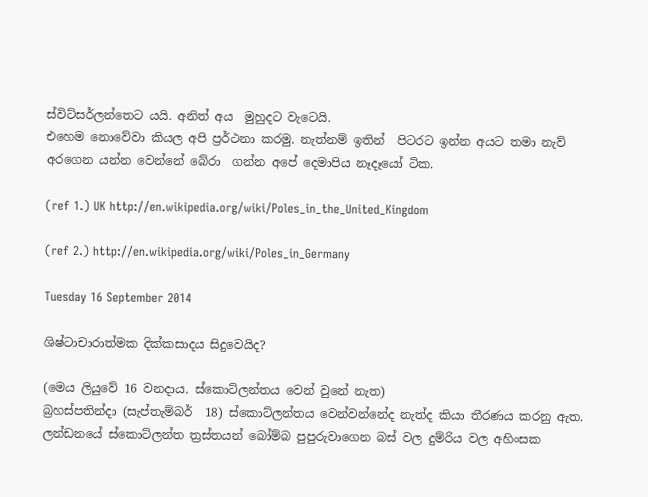ස්විට්සර්ලන්තෙට යයි. අනිත් අය  මුහුදට වැටෙයි.
එහෙම නොවේවා කියල අපි ප්‍රර්ථනා කරමු. නැත්නම් ඉතින්  පිටරට ඉන්න අයට තමා නැව්  අරගෙන යන්න වෙන්නේ බේරා  ගන්න අපේ දෙමාපිය නෑදෑයෝ ටික.

(ref 1.) UK http://en.wikipedia.org/wiki/Poles_in_the_United_Kingdom

(ref 2.) http://en.wikipedia.org/wiki/Poles_in_Germany

Tuesday 16 September 2014

ශිෂ්ටාචාරාත්මක දික්කසාදය සිදුවෙයිද?

(මෙය ලියුවේ 16 වනදාය. ස්කොට්ලන්තය වෙන් වුනේ නැත)
බ්‍රහස්පතින්දා (සැප්තැම්බර්  18) ස්කොට්ලන්තය වෙන්වන්නේද නැත්ද කියා තීරණය කරනු ඇත.
ලන්ඩනයේ ස්කොට්ලන්ත ත්‍රස්තයන් බෝම්බ පුපුරුවාගෙන බස් වල දුම්රිය වල අහිංසක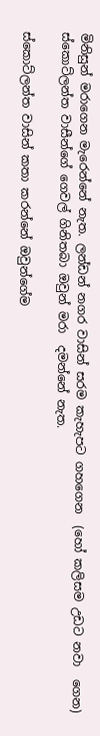මිනිසුන් මරාගෙන මැරෙන්නේ නැත. ලන්ඩන් නගර වාසින් සරම කැහැපට ගහගෙන  (හෝ කලිසම උඩට නවා  ගෙන) ස්කොට්ලන්ත වාසීන්ගේ ගෙවල් ගිනිතබා ඔවුන් මරා  දමන්නේ නැත.

ස්කොට්ලන්ත වාසින් කතා කරන්නේ ඔවුන්ගේම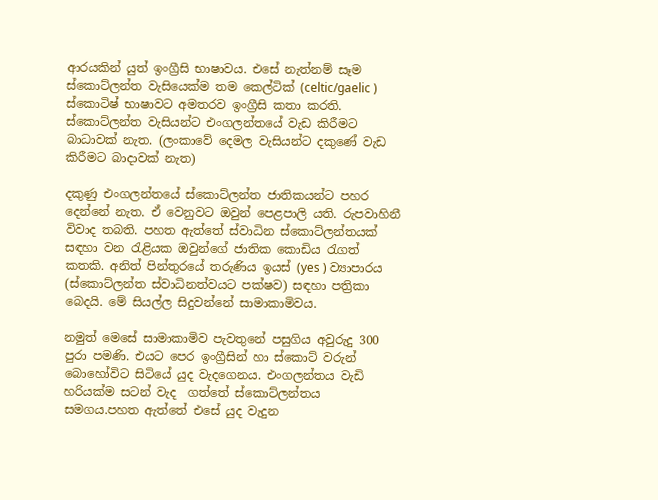ආරයකින් යුත් ඉංග්‍රීසි භාෂාවය. එසේ නැත්නම් සෑම ස්කොට්ලන්ත වැසියෙක්ම තම කෙල්ටික් (celtic/gaelic ) ස්කොටිෂ් භාෂාවට අමතරව ඉංග්‍රීසි කතා කරති. ස්කොට්ලන්ත වැසියන්ට එංගලන්තයේ වැඩ කිරීමට බාධාවක් නැත. (ලංකාවේ දෙමල වැසියන්ට දකුණේ වැඩ කිරීමට බාදාවක් නැත)

දකුණු එංගලන්තයේ ස්කොට්ලන්ත ජාතිකයන්ට පහර දෙන්නේ නැත. ඒ වෙනුවට ඔවුන් පෙළපාලි යති. රුපවාහිනී විවාද තබති. පහත ඇත්තේ ස්වාධින ස්කොට්ලන්තයක් සඳහා වන රැළියක ඔවුන්ගේ ජාතික කොඩිය රැගත් කතකි. අනිත් පින්තුරයේ තරුණිය ඉයස් (yes ) ව්‍යාපාරය (ස්කොට්ලන්ත ස්වාධිනත්වයට පක්ෂව) සඳහා පත්‍රිකා බෙදයි. මේ සියල්ල සිදුවන්නේ සාමාකාමිවය.

නමුත් මෙසේ සාමාකාමිව පැවතුනේ පසුගිය අවුරුදු 300 පුරා පමණි. එයට පෙර ඉංග්‍රීසින් හා ස්කොට් වරුන් බොහෝවිට සිටියේ යුද වැදගෙනය. එංගලන්තය වැඩි හරියක්ම සටන් වැද  ගත්තේ ස්කොට්ලන්තය සමගය.පහත ඇත්තේ එසේ යුද වැදුන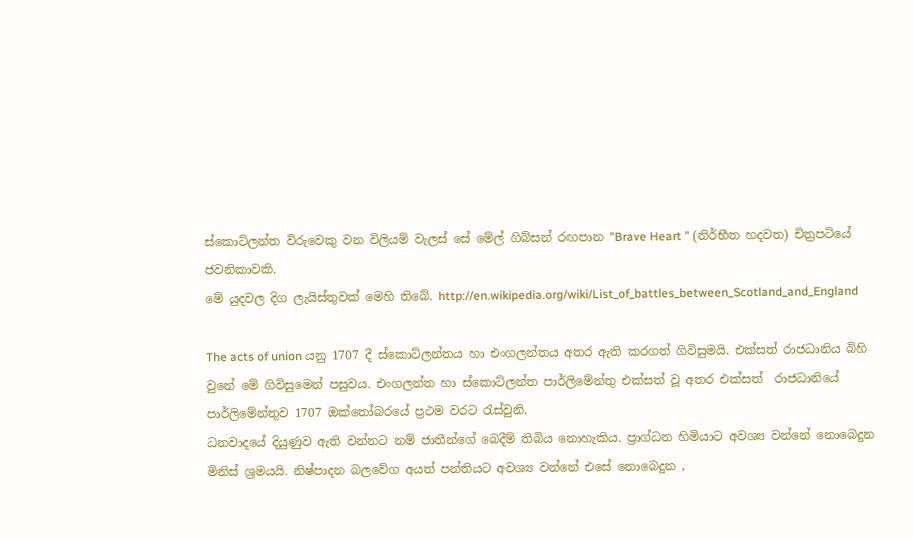ස්කොට්ලන්ත විරුවෙකු වන විලියම් වැලස් සේ මේල් ගිබ්සන් රඟපාන "Brave Heart " (නිර්භීත හදවත) චිත්‍රපටියේ ජවනිකාවකි.
මේ යුදවල දිග ලැයිස්තුවක් මෙහි තිබේ. http://en.wikipedia.org/wiki/List_of_battles_between_Scotland_and_England

The acts of union යනු 1707 දී ස්කොට්ලන්තය හා එංගලන්තය අතර ඇති කරගත් ගිවිසුමයි. එක්සත් රාජධානිය බිහි වුනේ මේ ගිවිසුමෙන් පසුවය. එංගලන්ත හා ස්කොට්ලන්ත පාර්ලිමේන්තු එක්සත් වූ අතර එක්සත්  රාජධානියේ පාර්ලිමේන්තුව 1707 ඔක්තෝබරයේ ප්‍රථම වරට රැස්වුනි.
ධනවාදයේ දියුණුව ඇති වන්නට නම් ජාතීන්ගේ බෙදීම් තිබිය නොහැකිය. ප්‍රාග්ධන හිමියාට අවශ්‍ය වන්නේ නොබෙදුන මිනිස් ශ්‍රමයයි. නිෂ්පාදන බලවේග අයත් පන්තියට අවශ්‍ය වන්නේ එසේ නොබෙදුන ,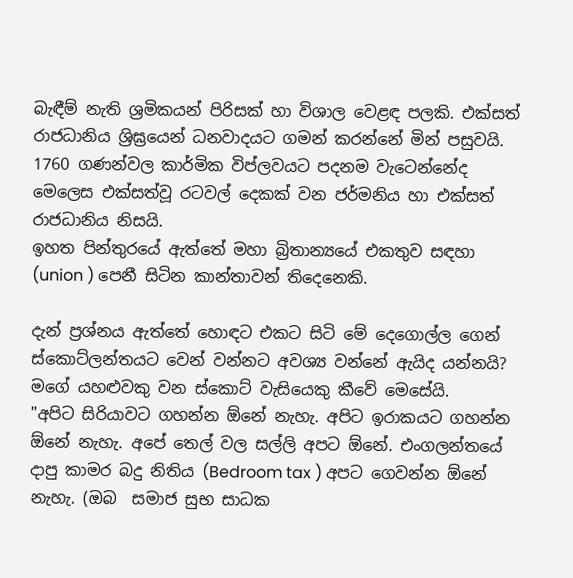බැඳීම් නැති ශ්‍රමිකයන් පිරිසක් හා විශාල වෙළඳ පලකි. එක්සත් රාජධානිය ශ්‍රිඝ්‍රයෙන් ධනවාදයට ගමන් කරන්නේ මින් පසුවයි. 1760 ගණන්වල කාර්මික විප්ලවයට පදනම වැටෙන්නේද මෙලෙස එක්සත්වූ රටවල් දෙකක් වන ජර්මනිය හා එක්සත් රාජධානිය නිසයි.
ඉහත පින්තුරයේ ඇත්තේ මහා බ්‍රිතාන්‍යයේ එකතුව සඳහා (union ) පෙනී සිටින කාන්තාවන් තිදෙනෙකි.

දැන් ප්‍රශ්නය ඇත්තේ හොඳට එකට සිටි මේ දෙගොල්ල ගෙන් ස්කොට්ලන්තයට වෙන් වන්නට අවශ්‍ය වන්නේ ඇයිද යන්නයි?
මගේ යහළුවකු වන ස්කොට් වැසියෙකු කීවේ මෙසේයි.
"අපිට සිරියාවට ගහන්න ඕනේ නැහැ. අපිට ඉරාකයට ගහන්න ඕනේ නැහැ. අපේ තෙල් වල සල්ලි අපට ඕනේ. එංගලන්තයේ දාපු කාමර බදු නිතිය (Bedroom tax ) අපට ගෙවන්න ඕනේ නැහැ. (ඔබ  සමාජ සුභ සාධක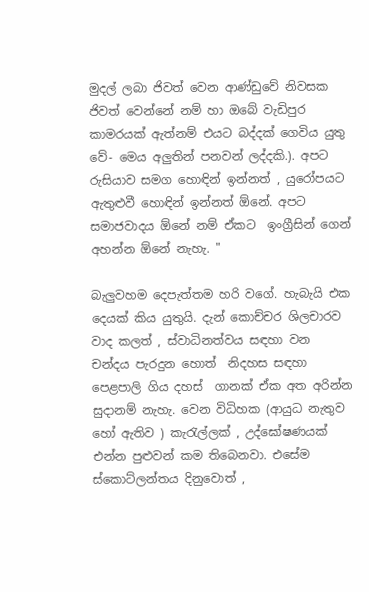මුදල් ලබා ජිවත් වෙන ආණ්ඩුවේ නිවසක ජිවත් වෙන්නේ නම් හා ඔබේ වැඩිපුර කාමරයක් ඇත්නම් එයට බද්දක් ගෙවිය යුතු වේ- මෙය අලුතින් පනවන් ලද්දකි.). අපට රුසියාව සමග හොඳින් ඉන්නත් , යුරෝපයට ඇතුළුවී හොඳින් ඉන්නත් ඕනේ. අපට සමාජවාදය ඕනේ නම් ඒකට  ඉංග්‍රීසින් ගෙන් අහන්න ඕනේ නැහැ. "

බැලුවහම දෙපැත්තම හරි වගේ. හැබැයි එක දෙයක් කිය යුතුයි. දැන් කොච්චර ශිලචාරව වාද කලත් , ස්වාධිනත්වය සඳහා වන චන්දය පැරදුන හොත්  නිදහස සඳහා පෙළපාලි ගිය දහස්  ගානක් ඒක අත අරින්න සුදානම් නැහැ. වෙන විධිහක (ආයුධ නැතුව  හෝ ඇතිව ) කැරැල්ලක් , උද්ඝෝෂණයක් එන්න පුළුවන් කම තිබෙනවා. එසේම ස්කොට්ලන්තය දිනුවොත් ,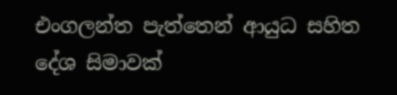එංගලන්ත පැත්තෙන් ආයුධ සහිත දේශ සිමාවක්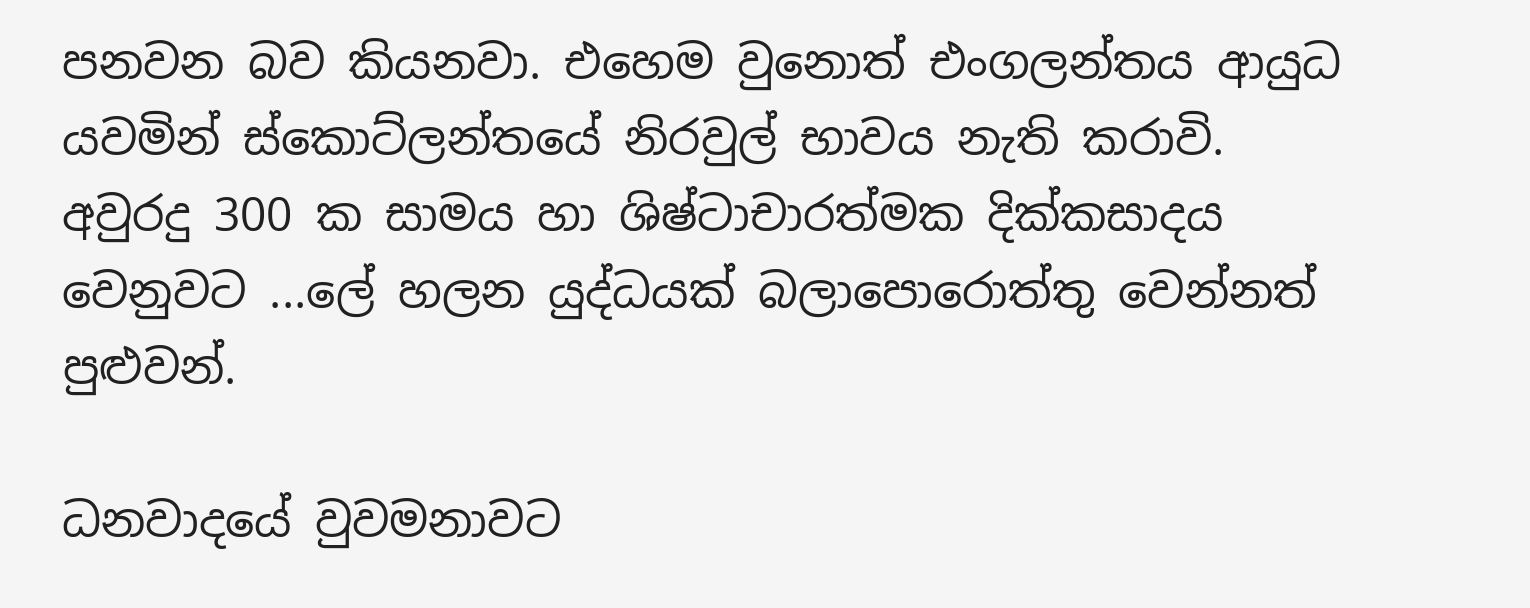පනවන බව කියනවා. එහෙම වුනොත් එංගලන්තය ආයුධ යවමින් ස්කොට්ලන්තයේ නිරවුල් භාවය නැති කරාවි.
අවුරදු 300 ක සාමය හා ශිෂ්ටාචාරත්මක දික්කසාදය වෙනුවට ...ලේ හලන යුද්ධයක් බලාපොරොත්තු වෙන්නත් පුළුවන්.

ධනවාදයේ වුවමනාවට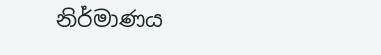නිර්මාණය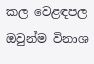කල වෙළඳපල ඔවුන්ම විනාශ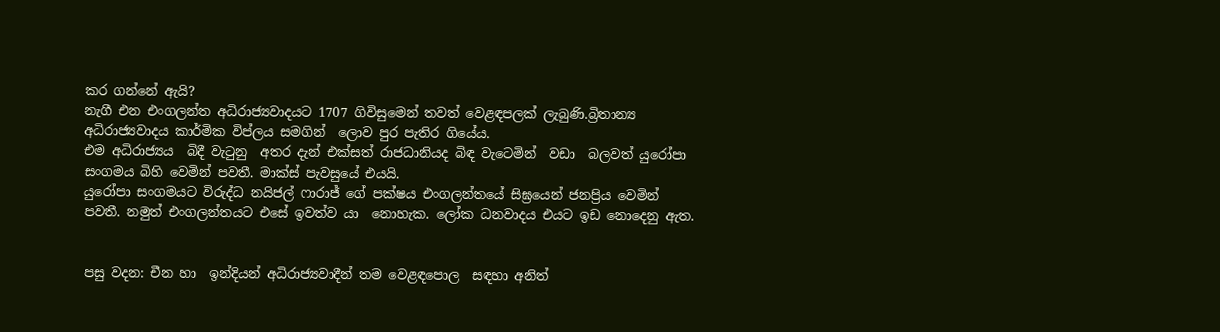කර ගන්නේ ඇයි?
නැගී එන එංගලන්ත අධිරාජ්‍යවාදයට 1707 ගිවිසුමෙන් තවත් වෙළඳපලක් ලැබුණි.බ්‍රිතාන්‍ය අධිරාජ්‍යවාදය කාර්මික විප්ලය සමගින්  ලොව පුර පැතිර ගියේය.
එම අධිරාජ්‍යය  බිදී වැටුනු  අතර දැන් එක්සත් රාජධානියද බිඳ වැටෙමින්  වඩා  බලවත් යුරෝපා සංගමය බිහි වෙමින් පවතී. මාක්ස් පැවසුයේ එයයි.
යුරෝපා සංගමයට විරුද්ධ නයිජල් ෆාරාජ් ගේ පක්ෂය එංගලන්තයේ සිඝ්‍රයෙන් ජනප්‍රිය වෙමින් පවතී. නමුත් එංගලන්තයට එසේ ඉවත්ව යා  නොහැක. ලෝක ධනවාදය එයට ඉඩ නොදෙනු ඇත.


පසු වදන: චීන හා  ඉන්දියන් අධිරාජ්‍යවාදීන් තම වෙළඳපොල  සඳහා අනිත්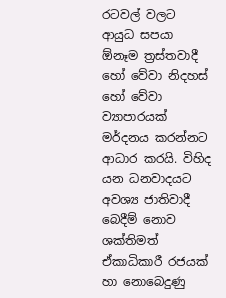රටවල් වලට ආයුධ සපයා ඕනෑම ත්‍රස්තවාදී හෝ වේවා නිදහස් හෝ වේවා ව්‍යාපාරයක් මර්දනය කරන්නට ආධාර කරයි. විහිද යන ධනවාදයට අවශ්‍ය ජාතිවාදී බෙදීම් නොව ශක්තිමත් ඒකාධිකාරී රජයක් හා නොබෙදුණු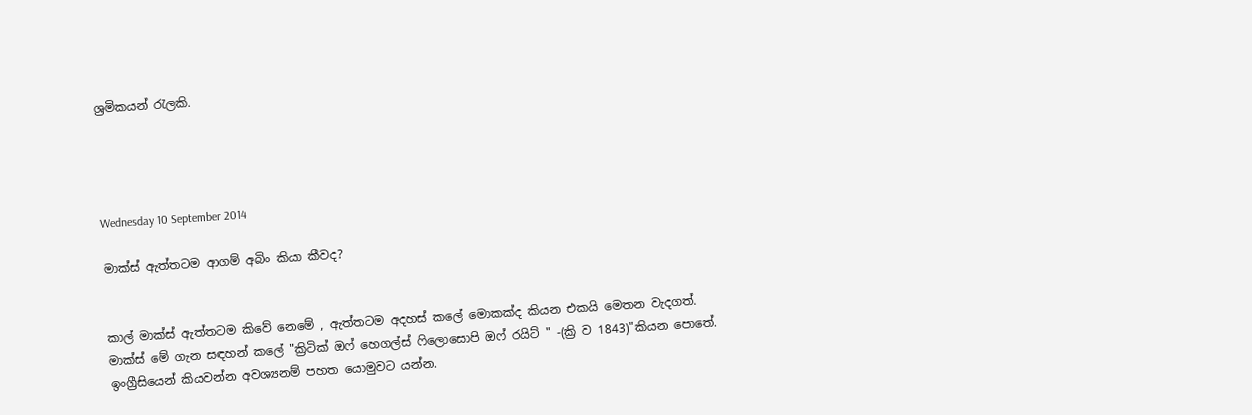ශ්‍රමිකයන් රැලකි.




Wednesday 10 September 2014

මාක්ස් ඇත්තටම ආගම් අබිං කියා කීවද?


කාල් මාක්ස් ඇත්තටම කිවේ නෙමේ , ඇත්තටම අදහස් කලේ මොකක්ද කියන එකයි මෙතන වැදගත්.
මාක්ස් මේ ගැන සඳහන් කලේ "ක්‍රිටික් ඔෆ් හෙගල්ස් ෆිලොසොපි ඔෆ් රයිට් " -(ක්‍රි ව 1843)"කියන පොතේ.  ඉංග්‍රීසියෙන් කියවන්න අවශ්‍යනම් පහත යොමුවට යන්න.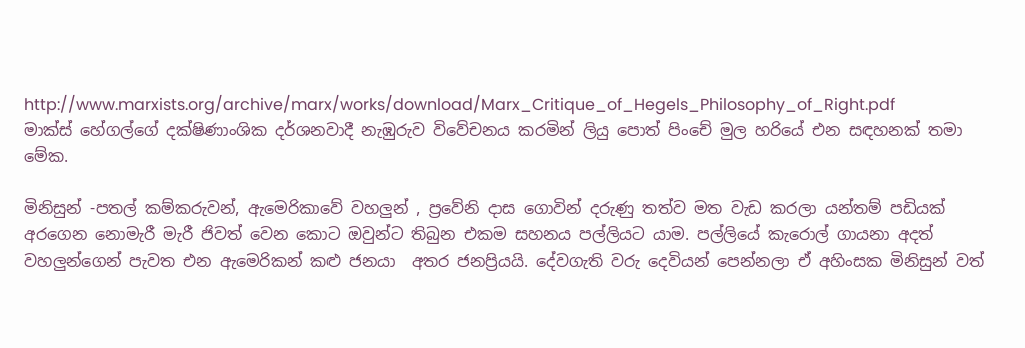http://www.marxists.org/archive/marx/works/download/Marx_Critique_of_Hegels_Philosophy_of_Right.pdf
මාක්ස් හේගල්ගේ දක්ෂිණාංශික දර්ශනවාදී නැඹුරුව විවේචනය කරමින් ලියු පොත් පිංචේ මුල හරියේ එන සඳහනක් තමා  මේක.

මිනිසුන් -පතල් කම්කරුවන්, ඇමෙරිකාවේ වහලුන් , ප්‍රවේනි දාස ගොවින් දරුණු තත්ව මත වැඩ කරලා යන්තම් පඩියක්  අරගෙන නොමැරී මැරී ජිවත් වෙන කොට ඔවුන්ට තිබුන එකම සහනය පල්ලියට යාම. පල්ලියේ කැරොල් ගායනා අදත් වහලුන්ගෙන් පැවත එන ඇමෙරිකන් කළු ජනයා  අතර ජනප්‍රියයි. දේවගැති වරු දෙවියන් පෙන්නලා ඒ අහිංසක මිනිසුන් වත්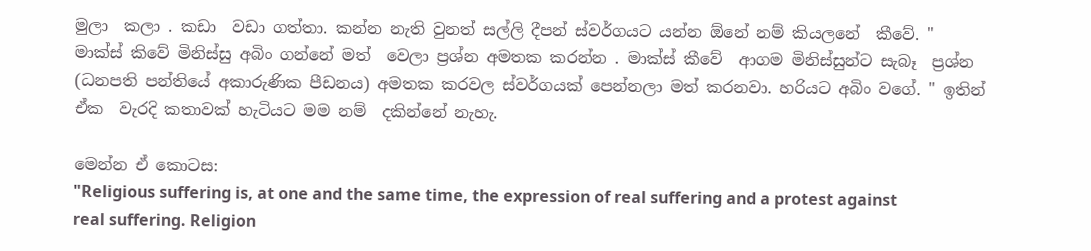මුලා  කලා . කඩා  වඩා ගත්තා. කන්න නැති වුනත් සල්ලි දීපන් ස්වර්ගයට යන්න ඕනේ නම් කියලනේ  කීවේ. " මාක්ස් කිවේ මිනිස්සු අබිං ගන්නේ මත්  වෙලා ප්‍රශ්න අමතක කරන්න . මාක්ස් කීවේ  ආගම මිනිස්සුන්ට සැබෑ  ප්‍රශ්න (ධනපති පන්තියේ අකාරුණික පීඩනය) අමතක කරවල ස්වර්ගයක් පෙන්නලා මත් කරනවා. හරියට අබිං වගේ. " ඉතින් ඒක  වැරදි කතාවක් හැටියට මම නම්  දකින්නේ නැහැ.

මෙන්න ඒ කොටස:
"Religious suffering is, at one and the same time, the expression of real suffering and a protest against real suffering. Religion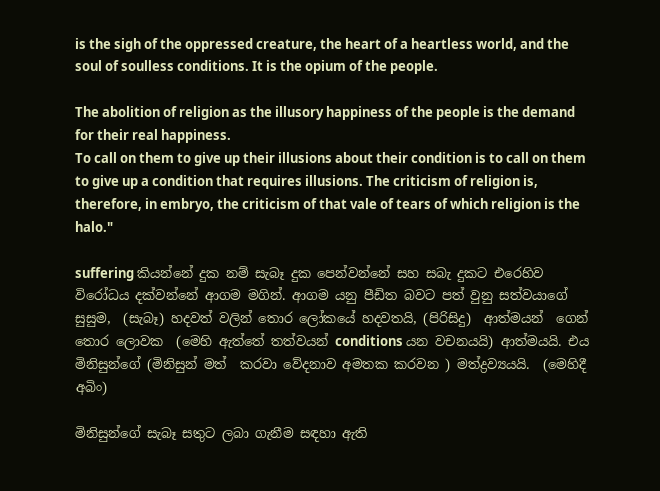is the sigh of the oppressed creature, the heart of a heartless world, and the soul of soulless conditions. It is the opium of the people.

The abolition of religion as the illusory happiness of the people is the demand for their real happiness.
To call on them to give up their illusions about their condition is to call on them to give up a condition that requires illusions. The criticism of religion is, therefore, in embryo, the criticism of that vale of tears of which religion is the halo."

suffering කියන්නේ දුක නම් සැබෑ දුක පෙන්වන්නේ සහ සබැ දුකට එරෙහිව විරෝධය දක්වන්නේ ආගම මගින්. ආගම යනු පීඩිත බවට පත් වුනු සත්වයාගේ සුසුම,  (සැබෑ) හදවත් වලින් තොර ලෝකයේ හදවතයි, (පිරිසිදු)  ආත්මයන්  ගෙන් තොර ලොවක  (මෙහි ඇත්තේ තත්වයන් conditions යන වචනයයි) ආත්මයයි. එය මිනිසුන්ගේ (මිනිසුන් මත්  කරවා වේදනාව අමතක කරවන ) මත්ද්‍රව්‍යයයි.  (මෙහිදී අබිං)

මිනිසුන්ගේ සැබෑ සතුට ලබා ගැනීම සඳහා ඇති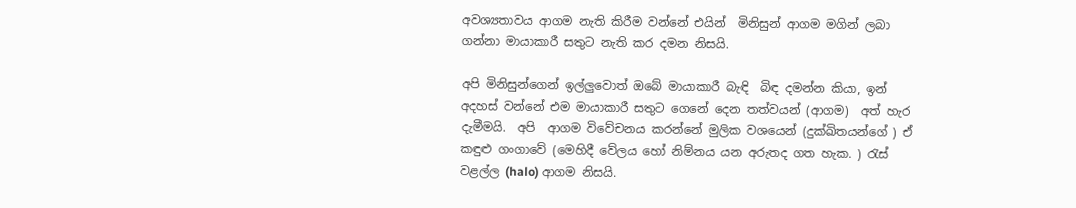අවශ්‍යතාවය ආගම නැති කිරීම වන්නේ එයින්  මිනිසුන් ආගම මගින් ලබා ගන්නා මායාකාරී සතුට නැති කර දමන නිසයි.

අපි මිනිසුන්ගෙන් ඉල්ලුවොත් ඔබේ මායාකාරී බැඳි  බිඳ දමන්න කියා, ඉන් අදහස් වන්නේ එම මායාකාරී සතුට ගෙනේ දෙන තත්වයන් (ආගම)  අත් හැර දැමීමයි.  අපි  ආගම විවේචනය කරන්නේ මුලික වශයෙන් (දුක්ඛිතයන්ගේ ) ඒ කඳුළු ගංගාවේ (මෙහිදී වේලය හෝ නිම්නය යන අරුතද ගත හැක. ) රැස්  වළල්ල (halo) ආගම නිසයි.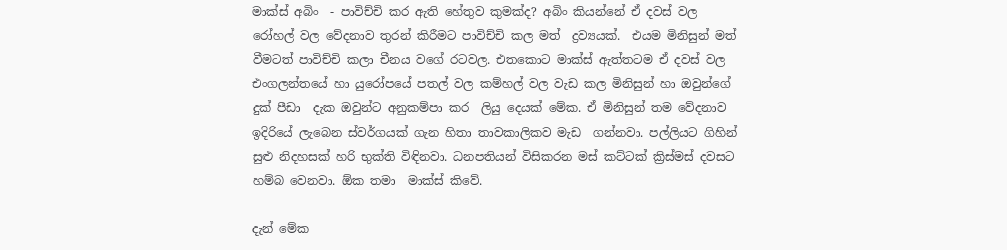මාක්ස් අබිං  - පාවිච්චි කර ඇති හේතුව කුමක්ද? අබිං කියන්නේ ඒ දවස් වල රෝහල් වල වේදනාව තුරන් කිරීමට පාවිච්චි කල මත්  ද්‍රව්‍යයක්.  එයම මිනිසුන් මත්  වීමටත් පාවිච්චි කලා චීනය වගේ රටවල. එතකොට මාක්ස් ඇත්තටම ඒ දවස් වල එංගලන්තයේ හා යුරෝපයේ පතල් වල කම්හල් වල වැඩ කල මිනිසුන් හා ඔවුන්ගේ දුක් පීඩා  දැක ඔවුන්ට අනුකම්පා කර  ලියු දෙයක් මේක. ඒ මිනිසුන් තම වේදනාව ඉදිරියේ ලැබෙන ස්වර්ගයක් ගැන හිතා තාවකාලිකව මැඩ  ගන්නවා. පල්ලියට ගිහින් සුළු නිදහසක් හරි භුක්ති විඳිනවා. ධනපතියන් විසිකරන මස් කට්ටක් ක්‍රිස්මස් දවසට හම්බ වෙනවා. ඕක තමා  මාක්ස් කිවේ.

දැන් මේක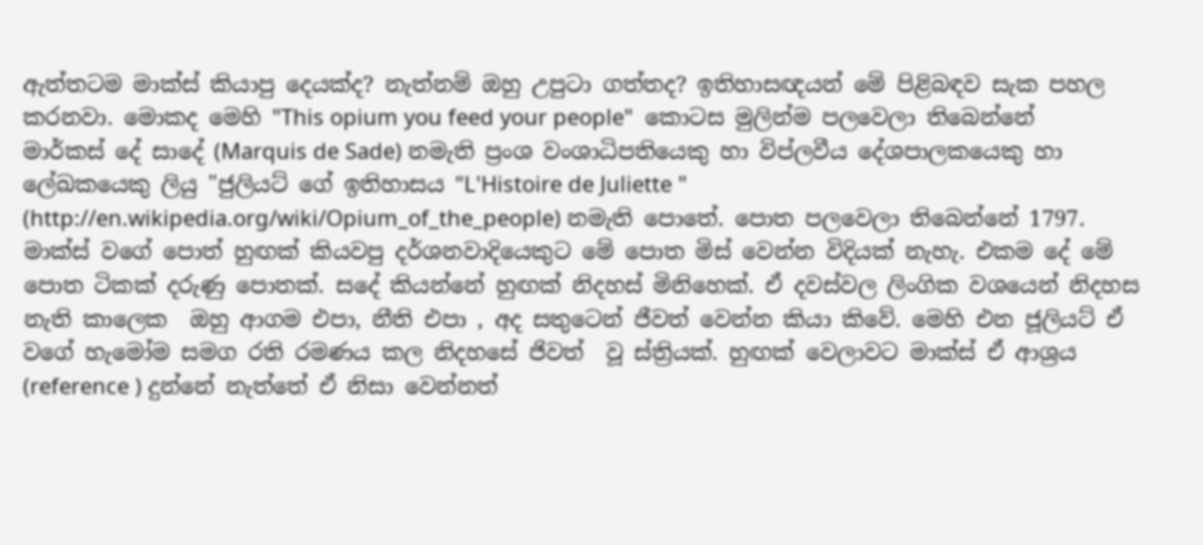ඇත්තටම මාක්ස් කියාපු දෙයක්ද? නැත්නම් ඔහු උපුටා ගත්තද? ඉතිහාසඥයන් මේ පිළිබඳව සැක පහල කරනවා. මොකද මෙහි "This opium you feed your people"  කොටස මුලින්ම පලවෙලා තිබෙන්නේ මාර්කස් දේ සාදේ (Marquis de Sade) නමැති ප්‍රංශ වංශාධිපතියෙකු හා විප්ලවීය දේශපාලකයෙකු හා ලේඛකයෙකු ලියු "ජුලියට් ගේ ඉතිහාසය "L'Histoire de Juliette " (http://en.wikipedia.org/wiki/Opium_of_the_people) නමැති පොතේ. පොත පලවෙලා තිබෙන්නේ 1797. මාක්ස් වගේ පොත් හුඟක් කියවපු දර්ශනවාදියෙකුට මේ පොත මිස් වෙන්න විදියක් නැහැ. එකම දේ මේ පොත ටිකක් දරුණු පොතක්. සදේ කියන්නේ හුඟක් නිදහස් මිනිහෙක්. ඒ දවස්වල ලිංගික වශයෙන් නිදහස නැති කාලෙක  ඔහු ආගම එපා, නීති එපා , අද සතුටෙන් ජීවත් වෙන්න කියා කිවේ. මෙහි එන ජූලියට් ඒ වගේ හැමෝම සමග රති රමණය කල නිදහසේ ජිවත්  වූ ස්ත්‍රියක්. හුඟක් වෙලාවට මාක්ස් ඒ ආශ්‍රය (reference ) දුන්නේ නැත්තේ ඒ නිසා වෙන්නත්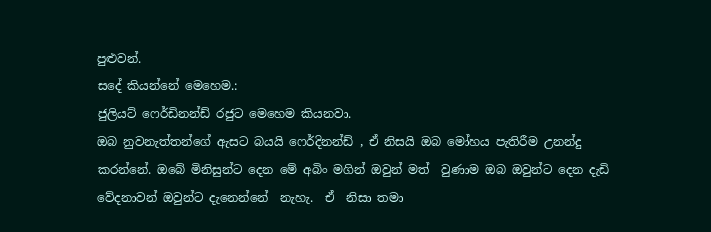පුළුවන්.
සදේ කියන්නේ මෙහෙම.:
ජුලියට් ෆෙර්ඩිනන්ඩ් රජුට මෙහෙම කියනවා.
ඔබ නුවනැත්තන්ගේ ඇසට බයයි ෆෙර්දිනන්ඩ් , ඒ නිසයි ඔබ මෝහය පැතිරීම උනන්දු කරන්නේ. ඔබේ මිනිසුන්ට දෙන මේ අබිං මගින් ඔවුන් මත්  වුණාම ඔබ ඔවුන්ට දෙන දැඩි වේදනාවන් ඔවුන්ට දැනෙන්නේ  නැහැ.  ඒ  නිසා තමා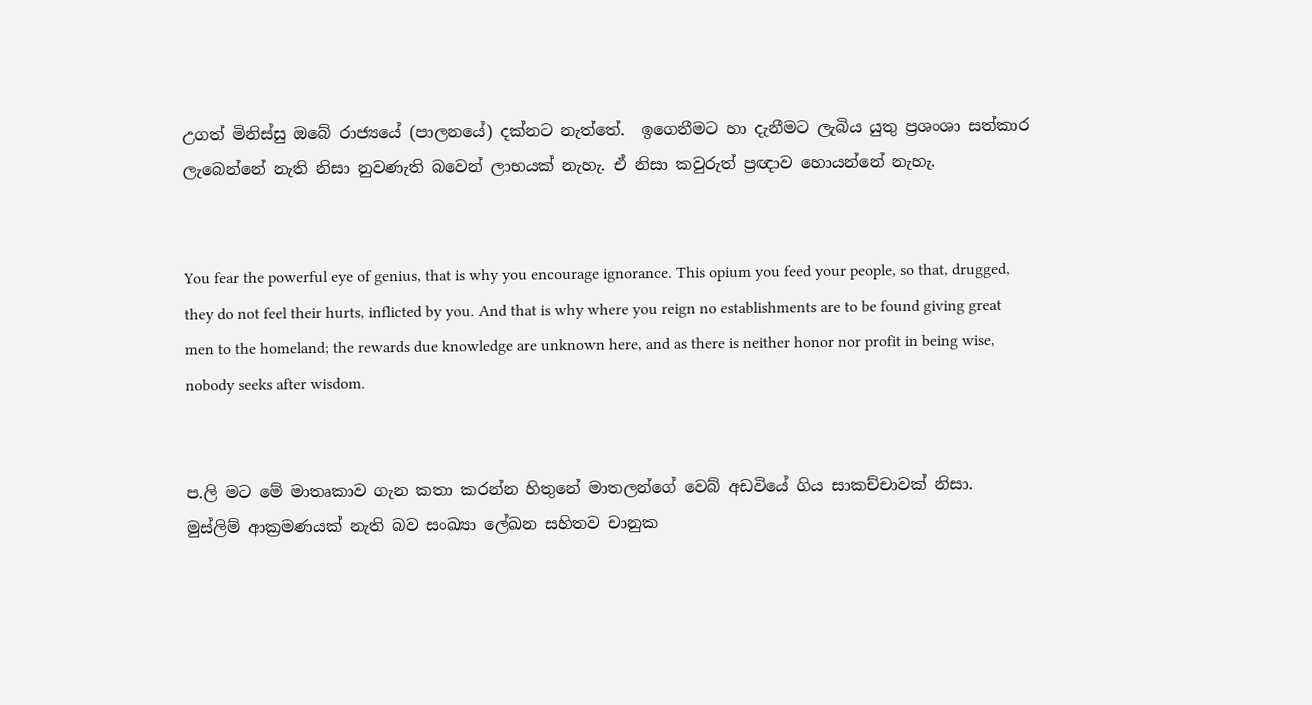උගත් මිනිස්සු ඔබේ රාජ්‍යයේ (පාලනයේ) දක්නට නැත්තේ.  ඉගෙනීමට හා දැනීමට ලැබිය යුතු ප්‍රශංශා සත්කාර ලැබෙන්නේ නැති නිසා නුවණැති බවෙන් ලාභයක් නැහැ. ඒ නිසා කවුරුත් ප්‍රඥාව හොයන්නේ නැහැ.


You fear the powerful eye of genius, that is why you encourage ignorance. This opium you feed your people, so that, drugged, they do not feel their hurts, inflicted by you. And that is why where you reign no establishments are to be found giving great men to the homeland; the rewards due knowledge are unknown here, and as there is neither honor nor profit in being wise, nobody seeks after wisdom.


ප.ලි මට මේ මාතෘකාව ගැන කතා කරන්න හිතුනේ මාතලන්ගේ වෙබ් අඩවියේ ගිය සාකච්චාවක් නිසා.  මුස්ලිම් ආක්‍රමණයක් නැති බව සංඛ්‍යා ලේඛන සහිතව චානුක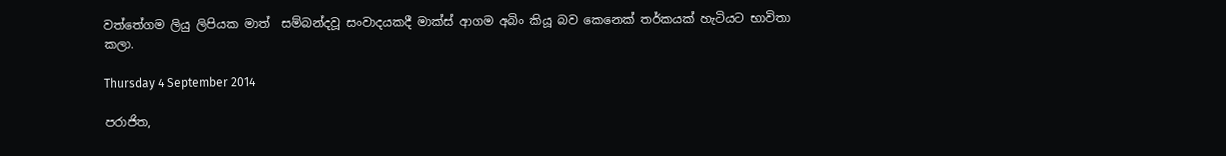වත්තේගම ලියු ලිපියක මාත්  සම්බන්දවූ සංවාදයකදී මාක්ස් ආගම අබිං කියූ බව කෙනෙක් තර්කයක් හැටියට භාවිතා කලා.

Thursday 4 September 2014

පරාජිත,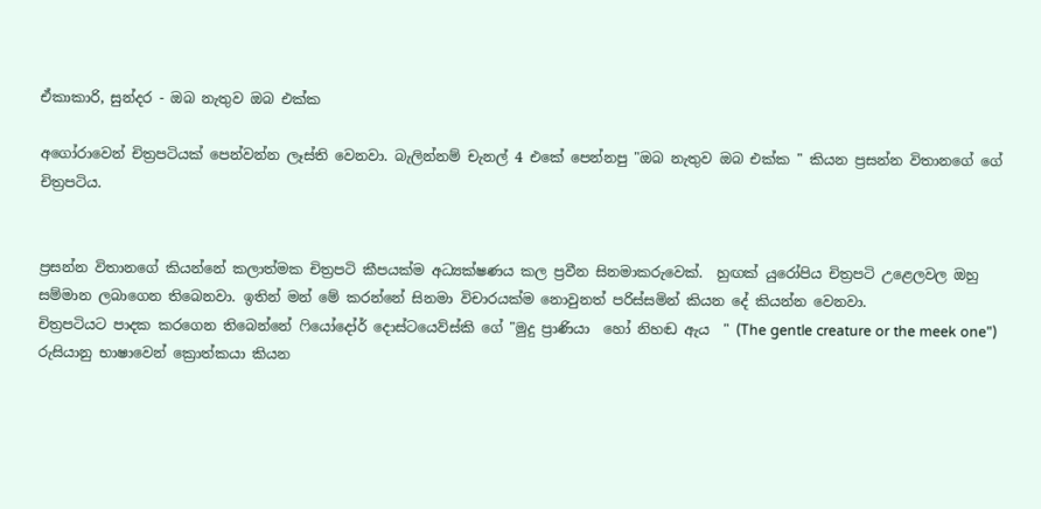ඒකාකාරි, සුන්දර - ඔබ නැතුව ඔබ එක්ක

අගෝරාවෙන් චිත්‍රපටියක් පෙන්වන්න ලෑස්ති වෙනවා. බැලින්නම් චැනල් 4 එකේ පෙන්නපු "ඔබ නැතුව ඔබ එක්ක " කියන ප්‍රසන්න විතානගේ ගේ චිත්‍රපටිය.


ප්‍රසන්න විතානගේ කියන්නේ කලාත්මක චිත්‍රපටි කීපයක්ම අධ්‍යක්ෂණය කල ප්‍රවීන සිනමාකරුවෙක්.  හුඟක් යුරෝපිය චිත්‍රපටි උළෙලවල ඔහු සම්මාන ලබාගෙන තිබෙනවා. ඉතින් මන් මේ කරන්නේ සිනමා විචාරයක්ම නොවුනත් පරිස්සමින් කියන දේ කියන්න වෙනවා.
චිත්‍රපටියට පාදක කරගෙන තිබෙන්නේ ෆියෝදෝර් දොස්ටයෙව්ස්කි ගේ "මුදු ප්‍රාණියා  හෝ නිහඬ ඇය  " (The gentle creature or the meek one") රුසියානු භාෂාවෙන් ක්‍රොත්කයා කියන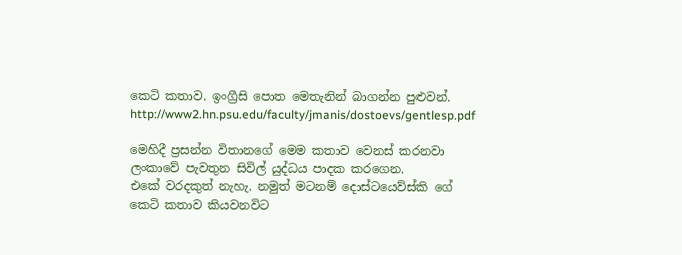කෙටි කතාව. ඉංග්‍රීසි පොත මෙතැනින් බාගන්න පුළුවන්. http://www2.hn.psu.edu/faculty/jmanis/dostoevs/gentlesp.pdf

මෙහිදී ප්‍රසන්න විතානගේ මෙම කතාව වෙනස් කරනවා ලංකාවේ පැවතුන සිවිල් යුද්ධය පාදක කරගෙන.
එකේ වරදකුත් නැහැ. නමුත් මටනම් දොස්ටයෙව්ස්කි ගේ කෙටි කතාව කියවනවිට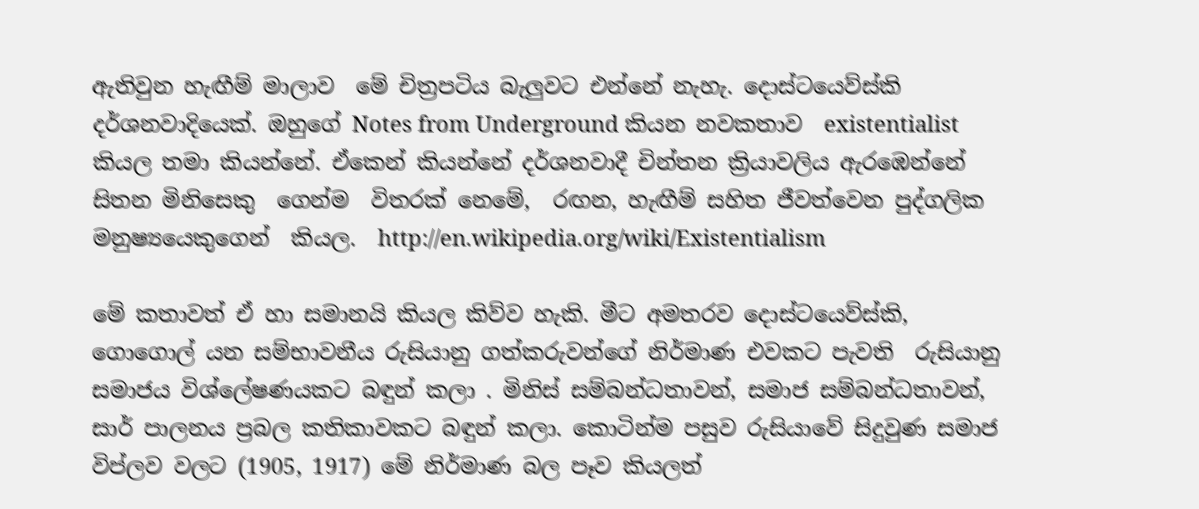ඇතිවුන හැඟීම් මාලාව  මේ චිත්‍රපටිය බැලුවට එන්නේ නැහැ. දොස්ටයෙව්ස්කි දර්ශනවාදියෙක්. ඔහුගේ Notes from Underground කියන නවකතාව  existentialist කියල තමා කියන්නේ. ඒකෙන් කියන්නේ දර්ශනවාදී චින්තන ක්‍රියාවලිය ඇරඹෙන්නේ සිතන මිනිසෙකු  ගෙන්ම  විතරක් නෙමේ,  රඟන, හැඟීම් සහිත ජීවත්වෙන පුද්ගලික මනුෂ්‍යයෙකුගෙන්  කියල.  http://en.wikipedia.org/wiki/Existentialism

මේ කතාවත් ඒ හා සමානයි කියල කිව්ව හැකි. මීට අමතරව දොස්ටයෙව්ස්කි, ගොගොල් යන සම්භාවනීය රුසියානු ගත්කරුවන්ගේ නිර්මාණ එවකට පැවති  රුසියානු සමාජය විශ්ලේෂණයකට බඳුන් කලා . මිනිස් සම්බන්ධතාවන්, සමාජ සම්බන්ධතාවන්, සාර් පාලනය ප්‍රබල කතිකාවකට බඳුන් කලා. කොටින්ම පසුව රුසියාවේ සිදුවුණ සමාජ විප්ලව වලට (1905, 1917) මේ නිර්මාණ බල පෑව කියලත්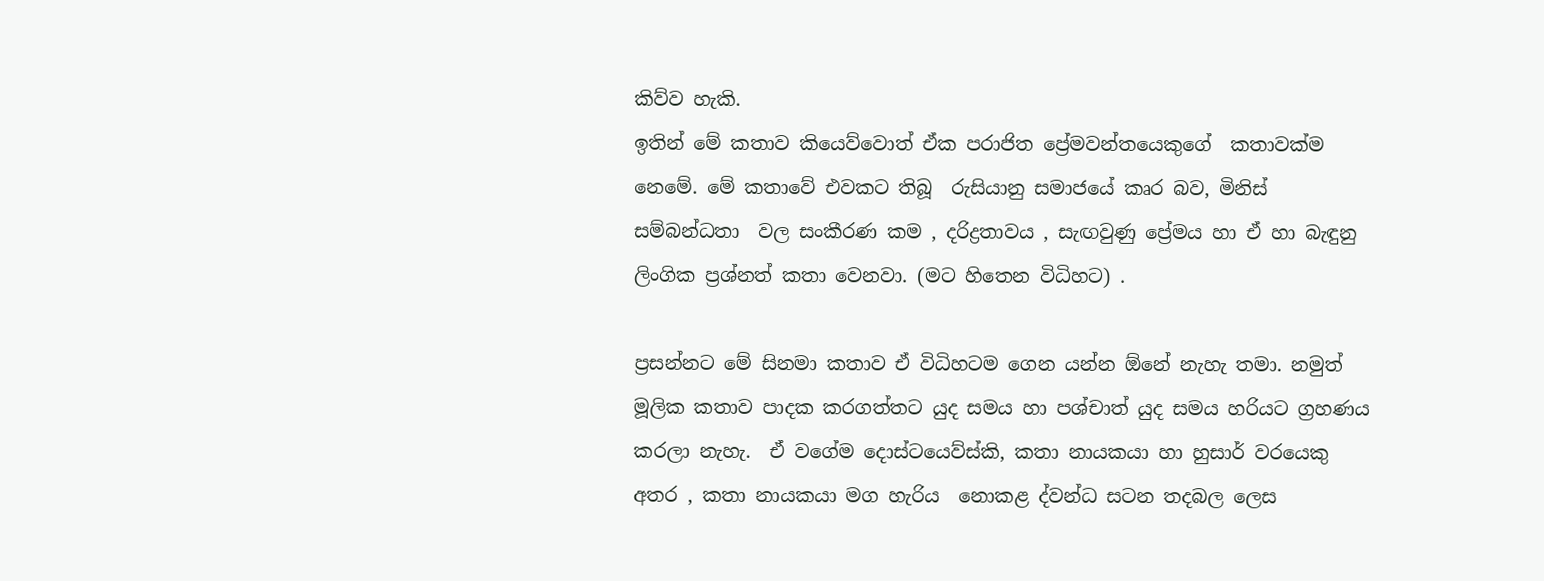කිව්ව හැකි.
ඉතින් මේ කතාව කියෙව්වොත් ඒක පරාජිත ප්‍රේමවන්තයෙකුගේ  කතාවක්ම නෙමේ. මේ කතාවේ එවකට තිබූ  රුසියානු සමාජයේ කෘර බව, මිනිස් සම්බන්ධතා  වල සංකීරණ කම , දරිද්‍රතාවය , සැඟවුණු ප්‍රේමය හා ඒ හා බැඳුනු ලිංගික ප්‍රශ්නත් කතා වෙනවා. (මට හිතෙන විධිහට) .

ප්‍රසන්නට මේ සිනමා කතාව ඒ විධිහටම ගෙන යන්න ඕනේ නැහැ තමා. නමුත් මූලික කතාව පාදක කරගත්තට යුද සමය හා පශ්චාත් යුද සමය හරියට ග්‍රහණය කරලා නැහැ.  ඒ වගේම දොස්ටයෙව්ස්කි, කතා නායකයා හා හුසාර් වරයෙකු අතර , කතා නායකයා මග හැරිය  නොකළ ද්වන්ධ සටන තදබල ලෙස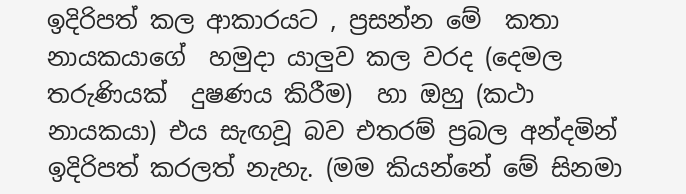ඉදිරිපත් කල ආකාරයට , ප්‍රසන්න මේ  කතා නායකයාගේ  හමුදා යාලුව කල වරද (දෙමල තරුණියක්  දුෂණය කිරීම)  හා ඔහු (කථා නායකයා) එය සැඟවූ බව එතරම් ප්‍රබල අන්දමින් ඉදිරිපත් කරලත් නැහැ. (මම කියන්නේ මේ සිනමා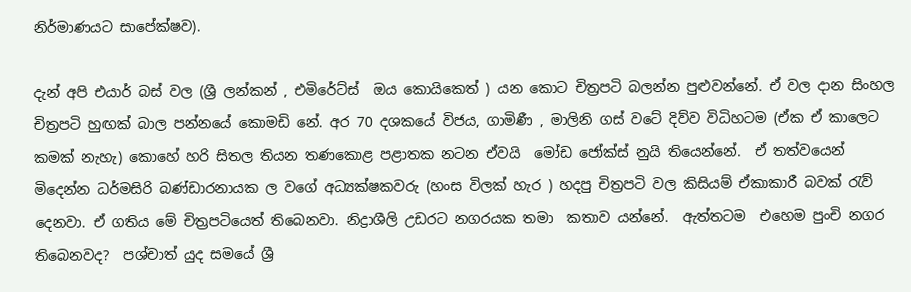නිර්මාණයට සාපේක්ෂව).

දැන් අපි එයාර් බස් වල (ශ්‍රී ලන්කන් , එමිරේට්ස්  ඔය කොයිකෙත් ) යන කොට චිත්‍රපටි බලන්න පුළුවන්නේ. ඒ වල දාන සිංහල චිත්‍රපටි හුඟක් බාල පන්නයේ කොමඩි නේ. අර 70 දශකයේ විජය, ගාමිණී , මාලිනි ගස් වටේ දිව්ව විධිහටම (ඒක ඒ කාලෙට කමක් නැහැ) කොහේ හරි සිතල තියන තණකොළ පළාතක නටන ඒවයි  මෝඩ ජෝක්ස් නුයි තියෙන්නේ.  ඒ තත්වයෙන් මිදෙන්න ධර්මසිරි බණ්ඩාරනායක ල වගේ අධ්‍යක්ෂකවරු (හංස විලක් හැර ) හදපු චිත්‍රපටි වල කිසියම් ඒකාකාරී බවක් රැව් දෙනවා. ඒ ගතිය මේ චිත්‍රපටියෙත් තිබෙනවා. නිද්‍රාශීලි උඩරට නගරයක තමා  කතාව යන්නේ.  ඇත්තටම  එහෙම පුංචි නගර තිබෙනවද?  පශ්චාත් යුද සමයේ ශ්‍රී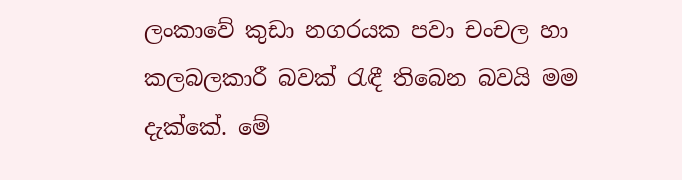ලංකාවේ කුඩා නගරයක පවා චංචල හා කලබලකාරී බවක් රැඳී තිබෙන බවයි මම දැක්කේ. මේ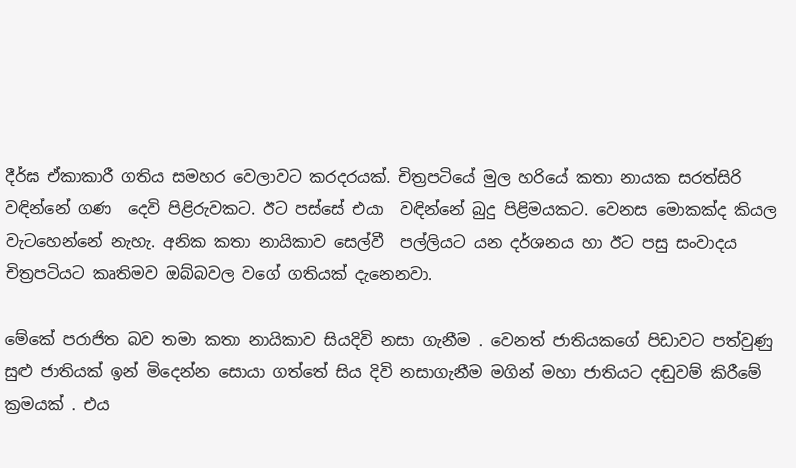දීර්ඝ ඒකාකාරී ගතිය සමහර වෙලාවට කරදරයක්. චිත්‍රපටියේ මුල හරියේ කතා නායක සරත්සිරි වඳින්නේ ගණ  දෙවි පිළිරුවකට. ඊට පස්සේ එයා  වඳින්නේ බුදු පිළිමයකට. වෙනස මොකක්ද කියල වැටහෙන්නේ නැහැ. අනික කතා නායිකාව සෙල්වී  පල්ලියට යන දර්ශනය හා ඊට පසු සංවාදය චිත්‍රපටියට කෘතිමව ඔබ්බවල වගේ ගතියක් දැනෙනවා.

මේකේ පරාජිත බව තමා කතා නායිකාව සියදිවි නසා ගැනීම . වෙනත් ජාතියකගේ පිඩාවට පත්වුණු සුළු ජාතියක් ඉන් මිදෙන්න සොයා ගත්තේ සිය දිවි නසාගැනීම මගින් මහා ජාතියට දඬුවම් කිරීමේ ක්‍රමයක්‌ . එය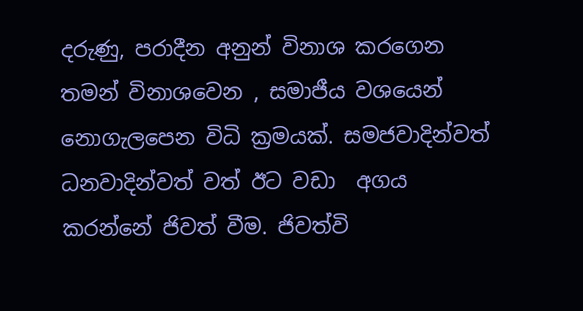දරුණු, පරාදීන අනුන් විනාශ කරගෙන තමන් විනාශවෙන , සමාජීය වශයෙන් නොගැලපෙන විධි ක්‍රමයක්. සමජවාදින්වත් ධනවාදින්වත් වත් ඊට වඩා  අගය කරන්නේ ජිවත් වීම. ජිවත්වි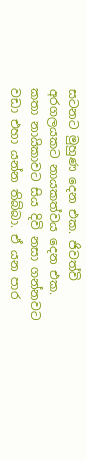සටනට මුහුණ දෙන එක. ජිවත්වි අරගලයකට නායකත්වය දෙන එක.
කතා නායිකාවට සිය දිවි නසා ගන්නවට වඩා එහා යන්න තිබ්බා. ඒ යන පාර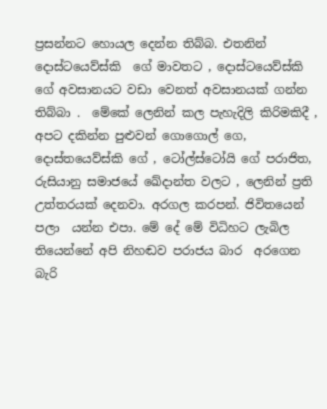ප්‍රසන්නට හොයල දෙන්න තිබ්බ. එතනින් දොස්ටයෙව්ස්කි  ගේ මාවතට , දොස්ටයෙව්ස්කි  ගේ අවසානයට වඩා වෙනත් අවසානයක් ගන්න තිබ්බා .  මේකේ ලෙනින් කල පැහැදිලි කිරිමකිදී ,  අපට දකින්න පුළුවන් ගොගොල් ගෙ, දොස්තයෙව්ස්කි ගේ , ටෝල්ස්ටෝයි ගේ පරාජිත, රුසියානු සමාජයේ ඛේදාන්ත වලට , ලෙනින් ප්‍රති උත්තරයක් දෙනවා. අරගල කරපන්. ජිවිතයෙන් පලා  යන්න එපා. මේ දේ මේ විධිහට ලැබිල තියෙන්නේ අපි නිහඬව පරාජය බාර  අරගෙන බැරි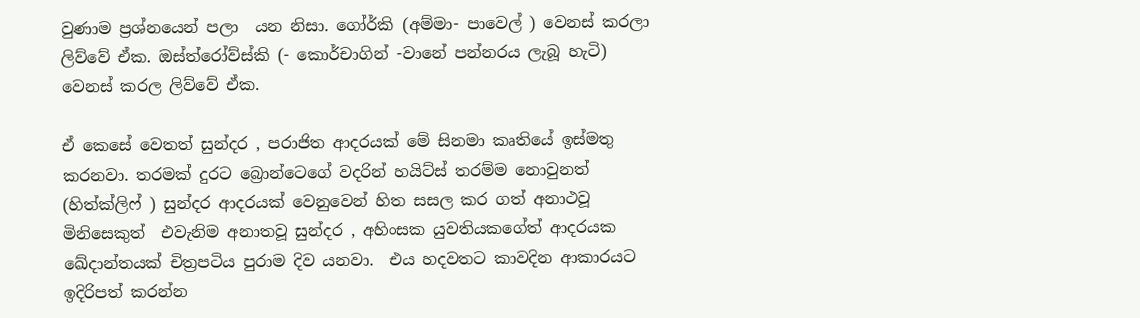වුණාම ප්‍රශ්නයෙන් පලා  යන නිසා. ගෝර්කි (අම්මා- පාවෙල් ) වෙනස් කරලා ලිව්වේ ඒක. ඔස්ත්රෝව්ස්කි (- කොර්චාගින් -වානේ පන්නරය ලැබූ හැටි)   වෙනස් කරල ලිව්වේ ඒක.

ඒ කෙසේ වෙතත් සුන්දර , පරාජිත ආදරයක් මේ සිනමා කෘතියේ ඉස්මතු කරනවා. තරමක් දුරට බ්‍රොන්ටෙගේ වදරින් හයිට්ස් තරම්ම නොවුනත් (හිත්ක්ලිෆ් ) සුන්දර ආදරයක් වෙනුවෙන් හිත සසල කර ගත් අනාථවූ  මිනිසෙකුත්  එවැනිම අනාතවූ සුන්දර , අහිංසක යුවතියකගේත් ආදරයක ඛේදාන්තයක් චිත්‍රපටිය පුරාම දිව යනවා.  එය හදවතට කාවදින ආකාරයට ඉදිරිපත් කරන්න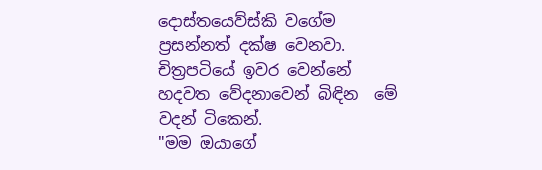දොස්තයෙව්ස්කි වගේම ප්‍රසන්නත් දක්ෂ වෙනවා.
චිත්‍රපටියේ ඉවර වෙන්නේ හදවත වේදනාවෙන් බිඳින  මේ වදන් ටිකෙන්.
"මම ඔයාගේ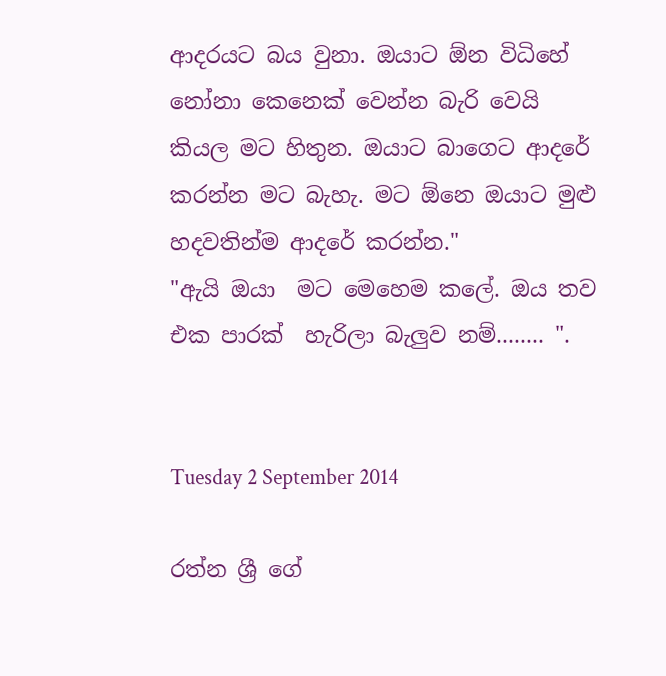ආදරයට බය වුනා. ඔයාට ඕන විධිහේ නෝනා කෙනෙක් වෙන්න බැරි වෙයි කියල මට හිතුන. ඔයාට බාගෙට ආදරේ කරන්න මට බැහැ. මට ඕනෙ ඔයාට මුළු හදවතින්ම ආදරේ කරන්න."
"ඇයි ඔයා  මට මෙහෙම කලේ. ඔය තව එක පාරක්‌  හැරිලා බැලුව නම්........ ".


Tuesday 2 September 2014

රත්න ශ්‍රී ගේ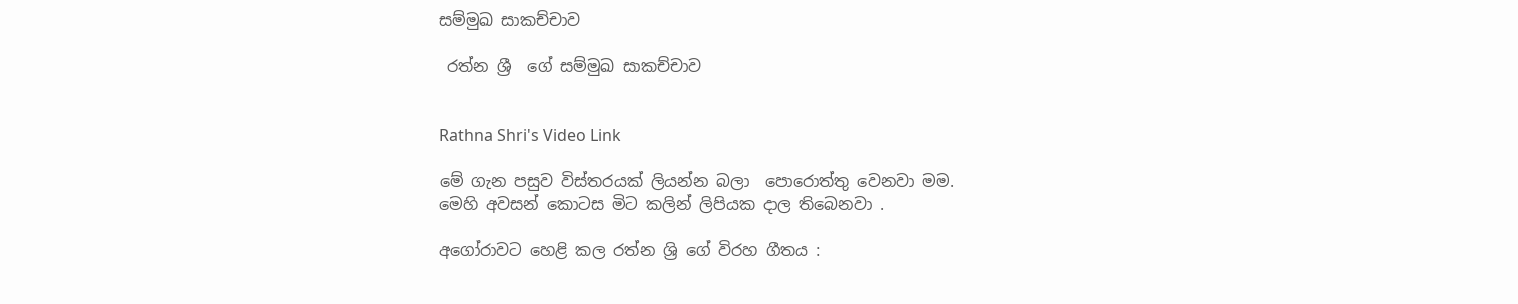සම්මුඛ සාකච්චාව

 රත්න ශ්‍රී  ගේ සම්මුඛ සාකච්චාව


Rathna Shri's Video Link

මේ ගැන පසුව විස්තරයක් ලියන්න බලා  පොරොත්තු වෙනවා මම.
මෙහි අවසන් කොටස මිට කලින් ලිපියක දාල තිබෙනවා .

අගෝරාවට හෙළි කල රත්න ශ්‍රි ගේ විරහ ගීතය :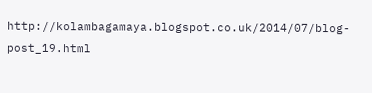http://kolambagamaya.blogspot.co.uk/2014/07/blog-post_19.html